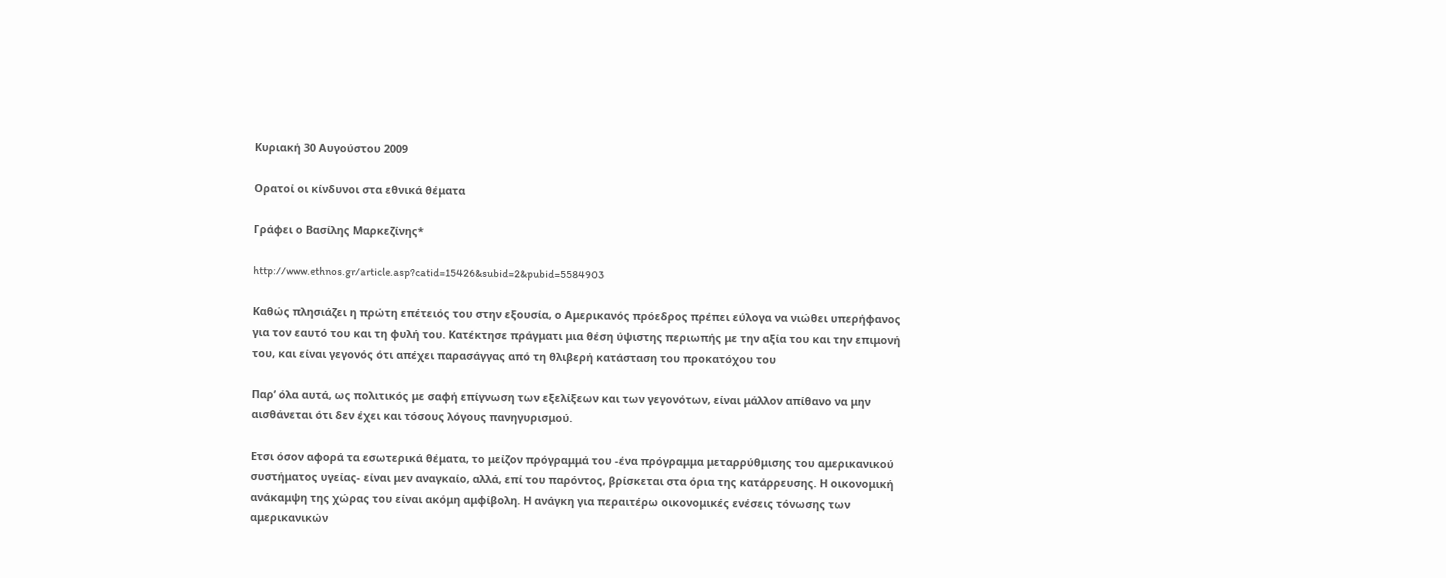Κυριακή 30 Αυγούστου 2009

Ορατοί οι κίνδυνοι στα εθνικά θέματα

Γράφει ο Βασίλης Μαρκεζίνης*

http://www.ethnos.gr/article.asp?catid=15426&subid=2&pubid=5584903

Καθώς πλησιάζει η πρώτη επέτειός του στην εξουσία, ο Αμερικανός πρόεδρος πρέπει εύλογα να νιώθει υπερήφανος για τον εαυτό του και τη φυλή του. Κατέκτησε πράγματι μια θέση ύψιστης περιωπής με την αξία του και την επιμονή του, και είναι γεγονός ότι απέχει παρασάγγας από τη θλιβερή κατάσταση του προκατόχου του

Παρ’ όλα αυτά, ως πολιτικός με σαφή επίγνωση των εξελίξεων και των γεγονότων, είναι μάλλον απίθανο να μην αισθάνεται ότι δεν έχει και τόσους λόγους πανηγυρισμού.

Ετσι όσον αφορά τα εσωτερικά θέματα, το μείζον πρόγραμμά του -ένα πρόγραμμα μεταρρύθμισης του αμερικανικού συστήματος υγείας- είναι μεν αναγκαίο, αλλά, επί του παρόντος, βρίσκεται στα όρια της κατάρρευσης. Η οικονομική ανάκαμψη της χώρας του είναι ακόμη αμφίβολη. Η ανάγκη για περαιτέρω οικονομικές ενέσεις τόνωσης των αμερικανικών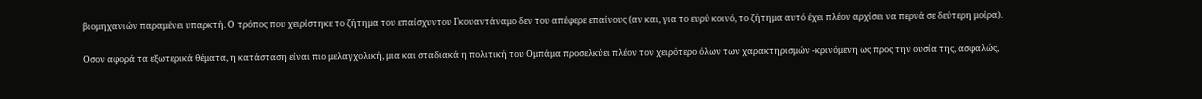βιομηχανιών παραμένει υπαρκτή. O τρόπος που χειρίστηκε το ζήτημα του επαίσχυντου Γκουαντάναμο δεν του απέφερε επαίνους (αν και, για το ευρύ κοινό, το ζήτημα αυτό έχει πλέον αρχίσει να περνά σε δεύτερη μοίρα).

Οσον αφορά τα εξωτερικά θέματα, η κατάσταση είναι πιο μελαγχολική, μια και σταδιακά η πολιτική του Ομπάμα προσελκύει πλέον τον χειρότερο όλων των χαρακτηρισμών -κρινόμενη ως προς την ουσία της, ασφαλώς,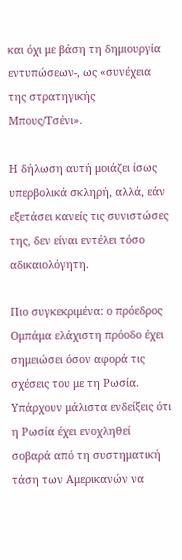και όχι με βάση τη δημιουργία εντυπώσεων-, ως «συνέχεια της στρατηγικής Μπους/Τσένι».

Η δήλωση αυτή μοιάζει ίσως υπερβολικά σκληρή, αλλά, εάν εξετάσει κανείς τις συνιστώσες της, δεν είναι εντέλει τόσο αδικαιολόγητη.

Πιο συγκεκριμένα: ο πρόεδρος Ομπάμα ελάχιστη πρόοδο έχει σημειώσει όσον αφορά τις σχέσεις του με τη Ρωσία. Υπάρχουν μάλιστα ενδείξεις ότι η Ρωσία έχει ενοχληθεί σοβαρά από τη συστηματική τάση των Αμερικανών να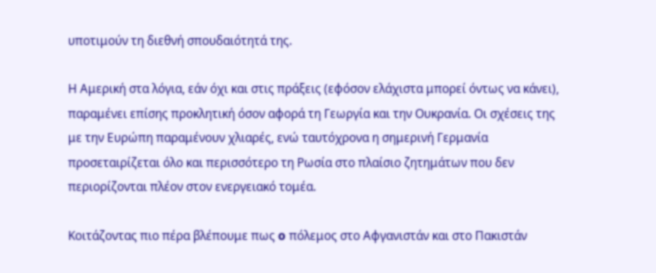υποτιμούν τη διεθνή σπουδαιότητά της.

Η Αμερική στα λόγια, εάν όχι και στις πράξεις (εφόσον ελάχιστα μπορεί όντως να κάνει), παραμένει επίσης προκλητική όσον αφορά τη Γεωργία και την Ουκρανία. Οι σχέσεις της με την Ευρώπη παραμένουν χλιαρές, ενώ ταυτόχρονα η σημερινή Γερμανία προσεταιρίζεται όλο και περισσότερο τη Ρωσία στο πλαίσιο ζητημάτων που δεν περιορίζονται πλέον στον ενεργειακό τομέα.

Κοιτάζοντας πιο πέρα βλέπουμε πως o πόλεμος στο Αφγανιστάν και στο Πακιστάν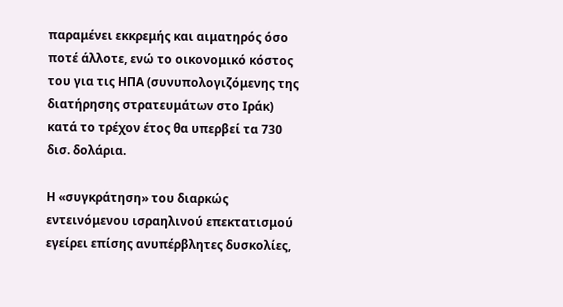παραμένει εκκρεμής και αιματηρός όσο ποτέ άλλοτε, ενώ το οικονομικό κόστος του για τις ΗΠΑ (συνυπολογιζόμενης της διατήρησης στρατευμάτων στο Ιράκ) κατά το τρέχον έτος θα υπερβεί τα 730 δισ. δολάρια.

Η «συγκράτηση» του διαρκώς εντεινόμενου ισραηλινού επεκτατισμού εγείρει επίσης ανυπέρβλητες δυσκολίες,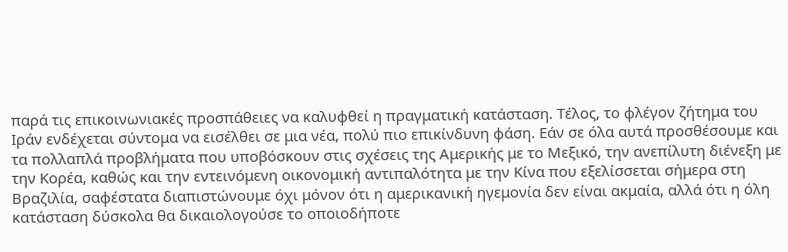παρά τις επικοινωνιακές προσπάθειες να καλυφθεί η πραγματική κατάσταση. Τέλος, το φλέγον ζήτημα του Ιράν ενδέχεται σύντομα να εισέλθει σε μια νέα, πολύ πιο επικίνδυνη φάση. Εάν σε όλα αυτά προσθέσουμε και τα πολλαπλά προβλήματα που υποβόσκουν στις σχέσεις της Αμερικής με το Μεξικό, την ανεπίλυτη διένεξη με την Κορέα, καθώς και την εντεινόμενη οικονομική αντιπαλότητα με την Κίνα που εξελίσσεται σήμερα στη Βραζιλία, σαφέστατα διαπιστώνουμε όχι μόνον ότι η αμερικανική ηγεμονία δεν είναι ακμαία, αλλά ότι η όλη κατάσταση δύσκολα θα δικαιολογούσε το οποιοδήποτε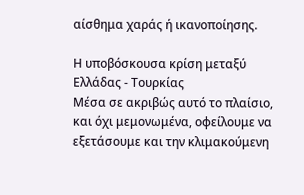αίσθημα χαράς ή ικανοποίησης.

Η υποβόσκουσα κρίση μεταξύ Ελλάδας - Τουρκίας
Μέσα σε ακριβώς αυτό το πλαίσιο, και όχι μεμονωμένα, οφείλουμε να εξετάσουμε και την κλιμακούμενη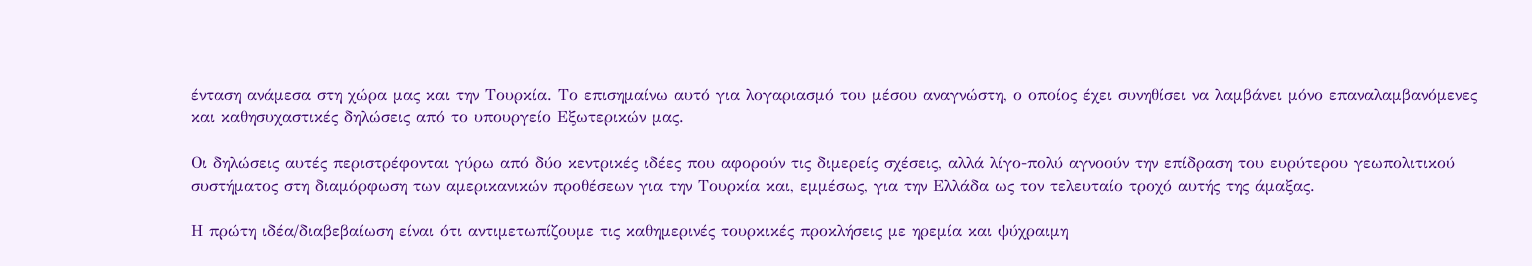ένταση ανάμεσα στη χώρα μας και την Τουρκία. Το επισημαίνω αυτό για λογαριασμό του μέσου αναγνώστη, ο οποίος έχει συνηθίσει να λαμβάνει μόνο επαναλαμβανόμενες και καθησυχαστικές δηλώσεις από το υπουργείο Εξωτερικών μας.

Οι δηλώσεις αυτές περιστρέφονται γύρω από δύο κεντρικές ιδέες που αφορούν τις διμερείς σχέσεις, αλλά λίγο-πολύ αγνοούν την επίδραση του ευρύτερου γεωπολιτικού συστήματος στη διαμόρφωση των αμερικανικών προθέσεων για την Τουρκία και, εμμέσως, για την Ελλάδα ως τον τελευταίο τροχό αυτής της άμαξας.

Η πρώτη ιδέα/διαβεβαίωση είναι ότι αντιμετωπίζουμε τις καθημερινές τουρκικές προκλήσεις με ηρεμία και ψύχραιμη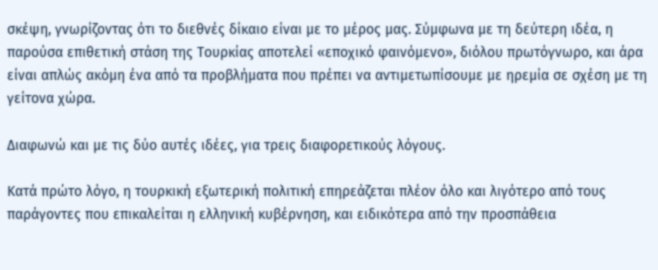σκέψη, γνωρίζοντας ότι το διεθνές δίκαιο είναι με το μέρος μας. Σύμφωνα με τη δεύτερη ιδέα, η παρούσα επιθετική στάση της Τουρκίας αποτελεί «εποχικό φαινόμενο», διόλου πρωτόγνωρο, και άρα είναι απλώς ακόμη ένα από τα προβλήματα που πρέπει να αντιμετωπίσουμε με ηρεμία σε σχέση με τη γείτονα χώρα.

Διαφωνώ και με τις δύο αυτές ιδέες, για τρεις διαφορετικούς λόγους.

Κατά πρώτο λόγο, η τουρκική εξωτερική πολιτική επηρεάζεται πλέον όλο και λιγότερο από τους παράγοντες που επικαλείται η ελληνική κυβέρνηση, και ειδικότερα από την προσπάθεια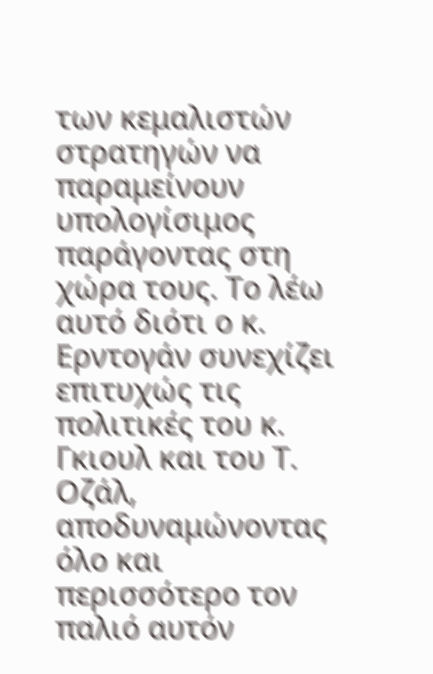των κεμαλιστών στρατηγών να παραμείνουν υπολογίσιμος παράγοντας στη χώρα τους. Τo λέω αυτό διότι ο κ. Ερντογάν συνεχίζει επιτυχώς τις πολιτικές του κ. Γκιουλ και του Τ. Οζάλ, αποδυναμώνοντας όλο και περισσότερο τον παλιό αυτόν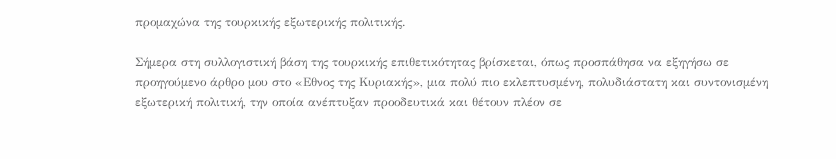προμαχώνα της τουρκικής εξωτερικής πολιτικής.

Σήμερα στη συλλογιστική βάση της τουρκικής επιθετικότητας βρίσκεται, όπως προσπάθησα να εξηγήσω σε προηγούμενο άρθρο μου στο «Εθνος της Κυριακής», μια πολύ πιο εκλεπτυσμένη, πολυδιάστατη και συντονισμένη εξωτερική πολιτική, την οποία ανέπτυξαν προοδευτικά και θέτουν πλέον σε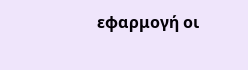εφαρμογή οι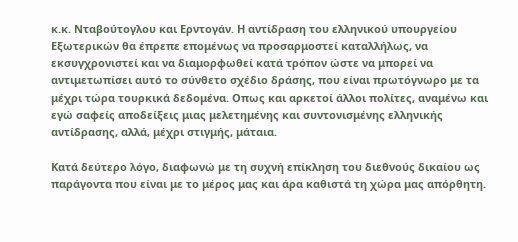κ.κ. Νταβούτογλου και Ερντογάν. Η αντίδραση του ελληνικού υπουργείου Εξωτερικών θα έπρεπε επομένως να προσαρμοστεί καταλλήλως, να εκσυγχρονιστεί και να διαμορφωθεί κατά τρόπον ώστε να μπορεί να αντιμετωπίσει αυτό το σύνθετο σχέδιο δράσης, που είναι πρωτόγνωρο με τα μέχρι τώρα τουρκικά δεδομένα. Οπως και αρκετοί άλλοι πολίτες, αναμένω και εγώ σαφείς αποδείξεις μιας μελετημένης και συντονισμένης ελληνικής αντίδρασης, αλλά, μέχρι στιγμής, μάταια.

Κατά δεύτερο λόγο, διαφωνώ με τη συχνή επίκληση του διεθνούς δικαίου ως παράγοντα που είναι με το μέρος μας και άρα καθιστά τη χώρα μας απόρθητη.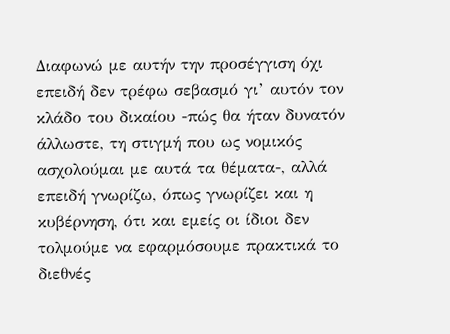Διαφωνώ με αυτήν την προσέγγιση όχι επειδή δεν τρέφω σεβασμό γι’ αυτόν τον κλάδο του δικαίου -πώς θα ήταν δυνατόν άλλωστε, τη στιγμή που ως νομικός ασχολούμαι με αυτά τα θέματα-, αλλά επειδή γνωρίζω, όπως γνωρίζει και η κυβέρνηση, ότι και εμείς οι ίδιοι δεν τολμούμε να εφαρμόσουμε πρακτικά το διεθνές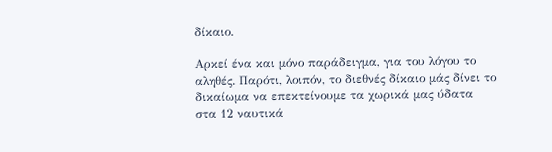δίκαιο.

Αρκεί ένα και μόνο παράδειγμα, για του λόγου το αληθές. Παρότι, λοιπόν, το διεθνές δίκαιο μάς δίνει το δικαίωμα να επεκτείνουμε τα χωρικά μας ύδατα στα 12 ναυτικά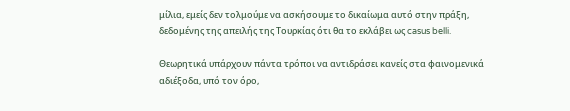μίλια, εμείς δεν τολμούμε να ασκήσουμε το δικαίωμα αυτό στην πράξη, δεδομένης της απειλής της Τουρκίας ότι θα το εκλάβει ως casus belli.

Θεωρητικά υπάρχουν πάντα τρόποι να αντιδράσει κανείς στα φαινομενικά αδιέξοδα, υπό τον όρο,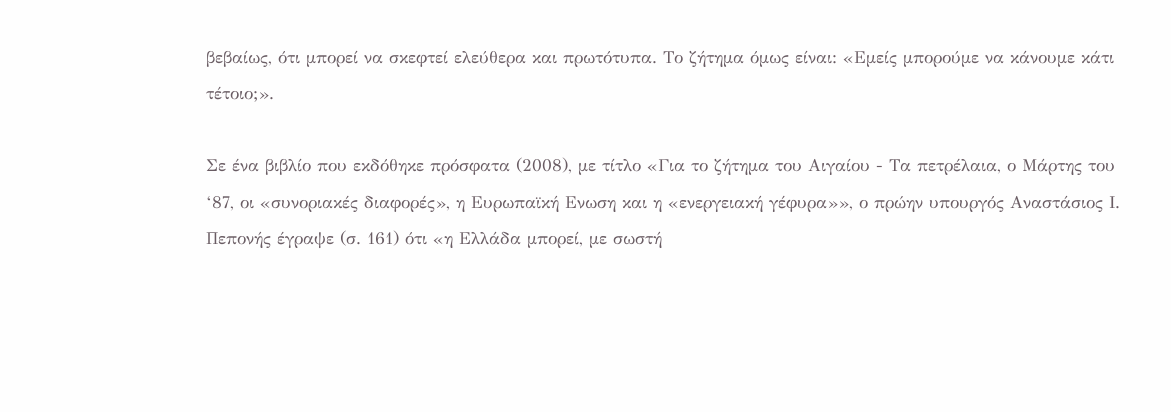βεβαίως, ότι μπορεί να σκεφτεί ελεύθερα και πρωτότυπα. Το ζήτημα όμως είναι: «Εμείς μπορούμε να κάνουμε κάτι τέτοιο;».

Σε ένα βιβλίο που εκδόθηκε πρόσφατα (2008), με τίτλο «Για το ζήτημα του Αιγαίου - Τα πετρέλαια, ο Μάρτης του ‘87, οι «συνοριακές διαφορές», η Ευρωπαϊκή Ενωση και η «ενεργειακή γέφυρα»», ο πρώην υπουργός Αναστάσιος Ι. Πεπονής έγραψε (σ. 161) ότι «η Ελλάδα μπορεί, με σωστή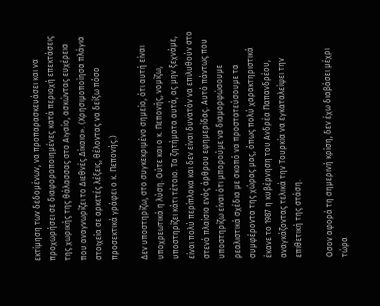εκτίμηση των δεδομένων, να προπαρασκευάσει και να προχωρήσει σε διαφοροποιημένες κατά περιοχή επεκτάσεις της χωρικής της θάλασσας στο Αιγαίο, ασκώντας ευχέρεια που αναγνωρίζει το Διεθνές Δίκαιο». (Χρησιμοποίησα πλάγια στοιχεία σε αρκετές λέξεις, θέλοντας να δείξω πόσο προσεκτικά γράφει ο κ. Πεπονής.)

Δεν υποστηρίζω, στο συγκεκριμένο σημείο, ότι αυτή είναι υποχρεωτικά η λύση. Ούτε και ο κ. Πεπονής, νομίζω, υποστηρίζει κάτι τέτοιο. Τα ζητήματα αυτά, ας μην ξεχνάμε, είναι πολύ περίπλοκα και δεν είναι δυνατόν να επιλυθούν στο στενό πλαίσιο ενός άρθρου εφημερίδας. Αυτό πάντως που υποστηρίζω είναι ότι μπορούμε να διαμορφώσουμε ρεαλιστικά σχέδια με σκοπό να προστατεύσουμε τα συμφέροντα της χώρας μας, όπως πολύ χαρακτηριστικά έκανε το 1987 η κυβέρνηση του Ανδρέα Παπανδρέου, αναγκάζοντας τελικά την Τουρκία να εγκαταλείψει την επιθετική της στάση.

Οσον αφορά τη σημερινή κρίση, δεν έχω διαβάσει μέχρι τώρα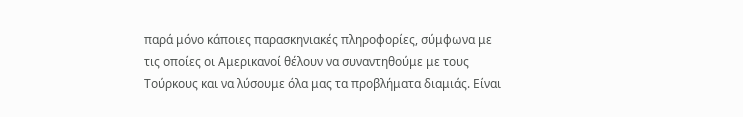παρά μόνο κάποιες παρασκηνιακές πληροφορίες, σύμφωνα με τις οποίες οι Αμερικανοί θέλουν να συναντηθούμε με τους Τούρκους και να λύσουμε όλα μας τα προβλήματα διαμιάς. Είναι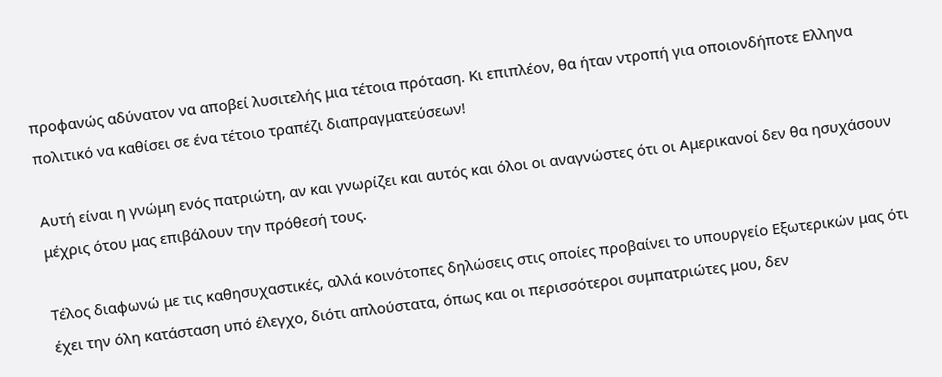προφανώς αδύνατον να αποβεί λυσιτελής μια τέτοια πρόταση. Κι επιπλέον, θα ήταν ντροπή για οποιονδήποτε Ελληνα πολιτικό να καθίσει σε ένα τέτοιο τραπέζι διαπραγματεύσεων!

Αυτή είναι η γνώμη ενός πατριώτη, αν και γνωρίζει και αυτός και όλοι οι αναγνώστες ότι οι Αμερικανοί δεν θα ησυχάσουν μέχρις ότου μας επιβάλουν την πρόθεσή τους.

Τέλος διαφωνώ με τις καθησυχαστικές, αλλά κοινότοπες δηλώσεις στις οποίες προβαίνει το υπουργείο Εξωτερικών μας ότι έχει την όλη κατάσταση υπό έλεγχο, διότι απλούστατα, όπως και οι περισσότεροι συμπατριώτες μου, δεν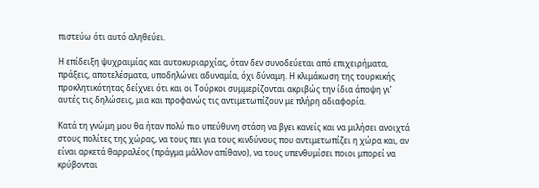πιστεύω ότι αυτό αληθεύει.

Η επίδειξη ψυχραιμίας και αυτοκυριαρχίας, όταν δεν συνοδεύεται από επιχειρήματα, πράξεις, αποτελέσματα, υποδηλώνει αδυναμία, όχι δύναμη. Η κλιμάκωση της τουρκικής προκλητικότητας δείχνει ότι και οι Τούρκοι συμμερίζονται ακριβώς την ίδια άποψη γι’ αυτές τις δηλώσεις, μια και προφανώς τις αντιμετωπίζουν με πλήρη αδιαφορία.

Κατά τη γνώμη μου θα ήταν πολύ πιο υπεύθυνη στάση να βγει κανείς και να μιλήσει ανοιχτά στους πολίτες της χώρας, να τους πει για τους κινδύνους που αντιμετωπίζει η χώρα και, αν είναι αρκετά θαρραλέος (πράγμα μάλλον απίθανο), να τους υπενθυμίσει ποιοι μπορεί να κρύβονται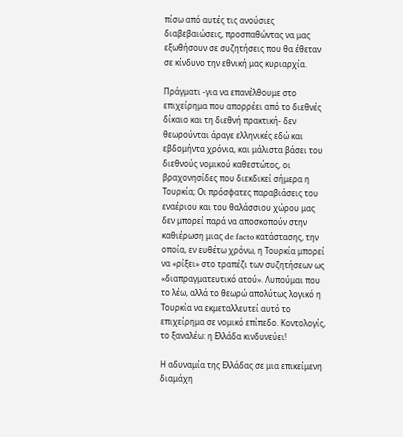πίσω από αυτές τις ανούσιες διαβεβαιώσεις, προσπαθώντας να μας εξωθήσουν σε συζητήσεις που θα έθεταν σε κίνδυνο την εθνική μας κυριαρχία.

Πράγματι -για να επανέλθουμε στο επιχείρημα που απορρέει από το διεθνές δίκαιο και τη διεθνή πρακτική- δεν θεωρούνται άραγε ελληνικές εδώ και εβδομήντα χρόνια, και μάλιστα βάσει του διεθνούς νομικού καθεστώτος, οι βραχονησίδες που διεκδικεί σήμερα η Τουρκία; Οι πρόσφατες παραβιάσεις του εναέριου και του θαλάσσιου χώρου μας δεν μπορεί παρά να αποσκοπούν στην καθιέρωση μιας de facto κατάστασης, την οποία, εν ευθέτω χρόνω, η Τουρκία μπορεί να «ρίξει» στο τραπέζι των συζητήσεων ως «διαπραγματευτικό ατού». Λυπούμαι που το λέω, αλλά το θεωρώ απολύτως λογικό η Τουρκία να εκμεταλλευτεί αυτό το επιχείρημα σε νομικό επίπεδο. Κοντολογίς, το ξαναλέω: η Ελλάδα κινδυνεύει!

Η αδυναμία της Ελλάδας σε μια επικείμενη διαμάχη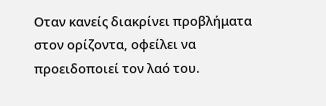Οταν κανείς διακρίνει προβλήματα στον ορίζοντα, οφείλει να προειδοποιεί τον λαό του.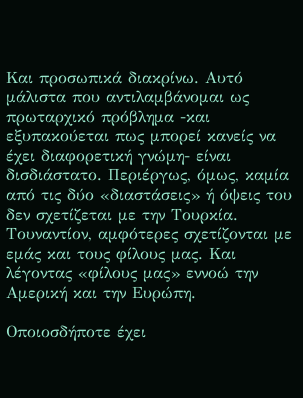Και προσωπικά διακρίνω. Αυτό μάλιστα που αντιλαμβάνομαι ως πρωταρχικό πρόβλημα -και εξυπακούεται πως μπορεί κανείς να έχει διαφορετική γνώμη- είναι δισδιάστατο. Περιέργως, όμως, καμία από τις δύο «διαστάσεις» ή όψεις του δεν σχετίζεται με την Τουρκία. Τουναντίον, αμφότερες σχετίζονται με εμάς και τους φίλους μας. Και λέγοντας «φίλους μας» εννοώ την Αμερική και την Ευρώπη.

Οποιοσδήποτε έχει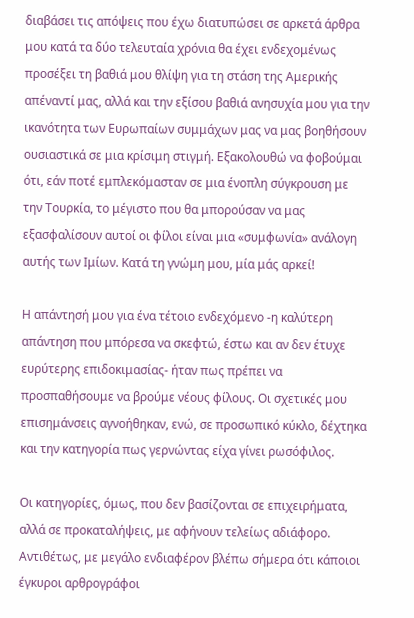διαβάσει τις απόψεις που έχω διατυπώσει σε αρκετά άρθρα μου κατά τα δύο τελευταία χρόνια θα έχει ενδεχομένως προσέξει τη βαθιά μου θλίψη για τη στάση της Αμερικής απέναντί μας, αλλά και την εξίσου βαθιά ανησυχία μου για την ικανότητα των Ευρωπαίων συμμάχων μας να μας βοηθήσουν ουσιαστικά σε μια κρίσιμη στιγμή. Εξακολουθώ να φοβούμαι ότι, εάν ποτέ εμπλεκόμασταν σε μια ένοπλη σύγκρουση με την Τουρκία, το μέγιστο που θα μπορούσαν να μας εξασφαλίσουν αυτοί οι φίλοι είναι μια «συμφωνία» ανάλογη αυτής των Ιμίων. Κατά τη γνώμη μου, μία μάς αρκεί!

Η απάντησή μου για ένα τέτοιο ενδεχόμενο -η καλύτερη απάντηση που μπόρεσα να σκεφτώ, έστω και αν δεν έτυχε ευρύτερης επιδοκιμασίας- ήταν πως πρέπει να προσπαθήσουμε να βρούμε νέους φίλους. Οι σχετικές μου επισημάνσεις αγνοήθηκαν, ενώ, σε προσωπικό κύκλο, δέχτηκα και την κατηγορία πως γερνώντας είχα γίνει ρωσόφιλος.

Οι κατηγορίες, όμως, που δεν βασίζονται σε επιχειρήματα, αλλά σε προκαταλήψεις, με αφήνουν τελείως αδιάφορο. Αντιθέτως, με μεγάλο ενδιαφέρον βλέπω σήμερα ότι κάποιοι έγκυροι αρθρογράφοι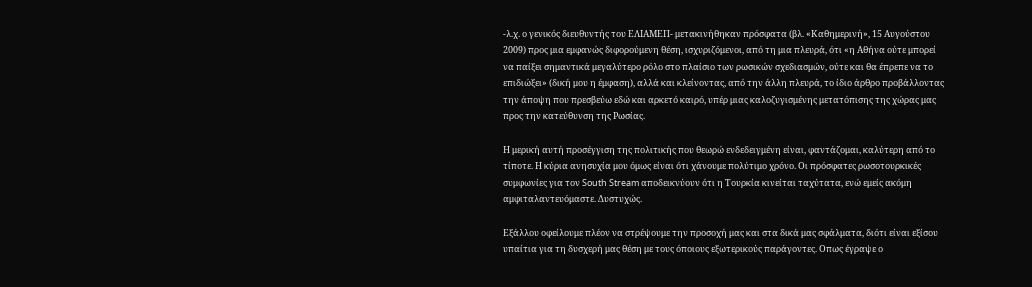-λ.χ. ο γενικός διευθυντής του ΕΛΙΑΜΕΠ- μετακινήθηκαν πρόσφατα (βλ. «Καθημερινή», 15 Αυγούστου 2009) προς μια εμφανώς διφορούμενη θέση, ισχυριζόμενοι, από τη μια πλευρά, ότι «η Αθήνα ούτε μπορεί να παίξει σημαντικά μεγαλύτερο ρόλο στο πλαίσιο των ρωσικών σχεδιασμών, ούτε και θα έπρεπε να το επιδιώξει» (δική μου η έμφαση), αλλά και κλείνοντας, από την άλλη πλευρά, το ίδιο άρθρο προβάλλοντας την άποψη που πρεσβεύω εδώ και αρκετό καιρό, υπέρ μιας καλοζυγισμένης μετατόπισης της χώρας μας προς την κατεύθυνση της Ρωσίας.

Η μερική αυτή προσέγγιση της πολιτικής που θεωρώ ενδεδειγμένη είναι, φαντάζομαι, καλύτερη από το τίποτε. Η κύρια ανησυχία μου όμως είναι ότι χάνουμε πολύτιμο χρόνο. Οι πρόσφατες ρωσοτουρκικές συμφωνίες για τον South Stream αποδεικνύουν ότι η Τουρκία κινείται ταχύτατα, ενώ εμείς ακόμη αμφιταλαντευόμαστε. Δυστυχώς.

Εξάλλου οφείλουμε πλέον να στρέψουμε την προσοχή μας και στα δικά μας σφάλματα, διότι είναι εξίσου υπαίτια για τη δυσχερή μας θέση με τους όποιους εξωτερικούς παράγοντες. Οπως έγραψε ο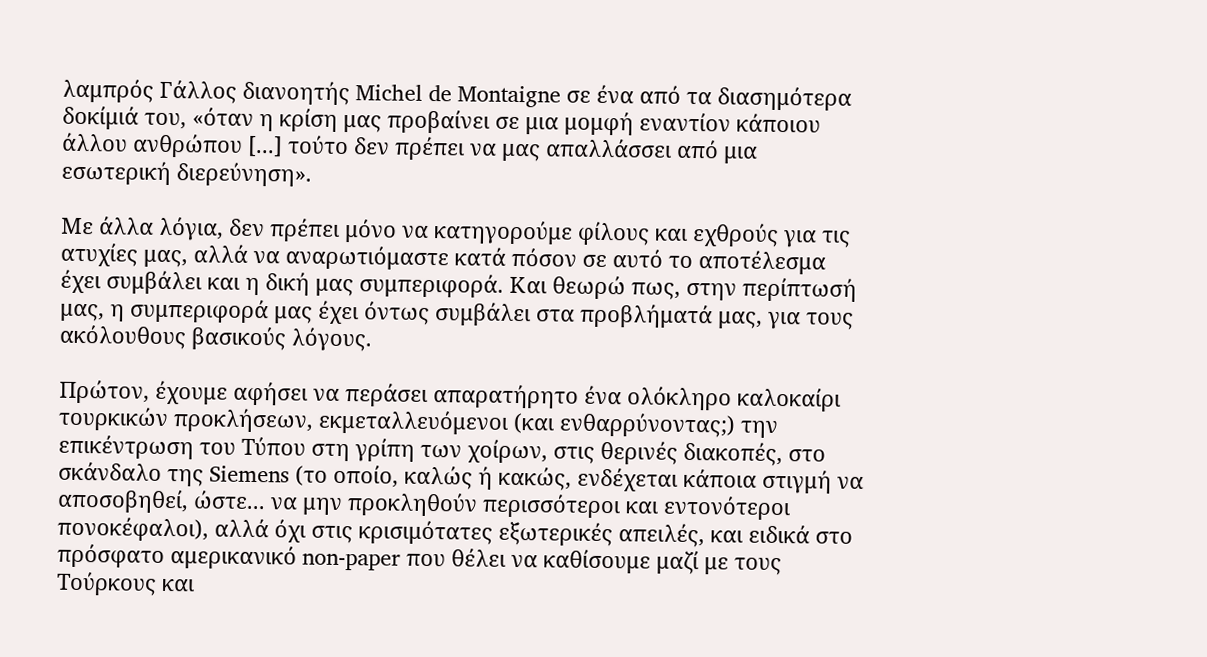λαμπρός Γάλλος διανοητής Michel de Montaigne σε ένα από τα διασημότερα δοκίμιά του, «όταν η κρίση μας προβαίνει σε μια μομφή εναντίον κάποιου άλλου ανθρώπου [...] τούτο δεν πρέπει να μας απαλλάσσει από μια εσωτερική διερεύνηση».

Με άλλα λόγια, δεν πρέπει μόνο να κατηγορούμε φίλους και εχθρούς για τις ατυχίες μας, αλλά να αναρωτιόμαστε κατά πόσον σε αυτό το αποτέλεσμα έχει συμβάλει και η δική μας συμπεριφορά. Και θεωρώ πως, στην περίπτωσή μας, η συμπεριφορά μας έχει όντως συμβάλει στα προβλήματά μας, για τους ακόλουθους βασικούς λόγους.

Πρώτον, έχουμε αφήσει να περάσει απαρατήρητο ένα ολόκληρο καλοκαίρι τουρκικών προκλήσεων, εκμεταλλευόμενοι (και ενθαρρύνοντας;) την επικέντρωση του Τύπου στη γρίπη των χοίρων, στις θερινές διακοπές, στο σκάνδαλο της Siemens (το οποίο, καλώς ή κακώς, ενδέχεται κάποια στιγμή να αποσοβηθεί, ώστε... να μην προκληθούν περισσότεροι και εντονότεροι πονοκέφαλοι), αλλά όχι στις κρισιμότατες εξωτερικές απειλές, και ειδικά στο πρόσφατο αμερικανικό non-paper που θέλει να καθίσουμε μαζί με τους Τούρκους και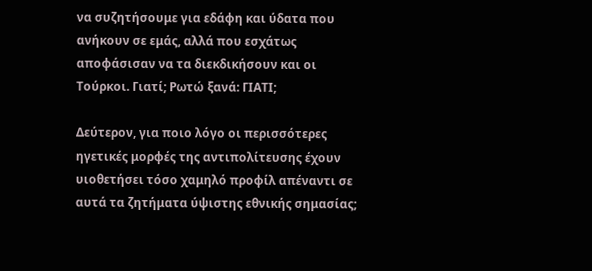να συζητήσουμε για εδάφη και ύδατα που ανήκουν σε εμάς, αλλά που εσχάτως αποφάσισαν να τα διεκδικήσουν και οι Τούρκοι. Γιατί; Ρωτώ ξανά: ΓΙΑΤΙ;

Δεύτερον, για ποιο λόγο οι περισσότερες ηγετικές μορφές της αντιπολίτευσης έχουν υιοθετήσει τόσο χαμηλό προφίλ απέναντι σε αυτά τα ζητήματα ύψιστης εθνικής σημασίας;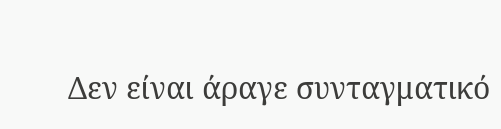Δεν είναι άραγε συνταγματικό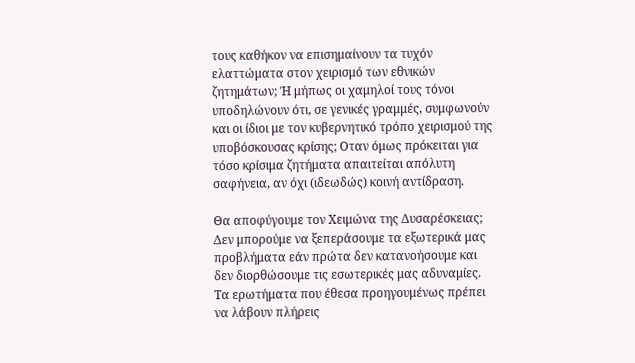τους καθήκον να επισημαίνουν τα τυχόν ελαττώματα στον χειρισμό των εθνικών ζητημάτων; Ή μήπως οι χαμηλοί τους τόνοι υποδηλώνουν ότι, σε γενικές γραμμές, συμφωνούν και οι ίδιοι με τον κυβερνητικό τρόπο χειρισμού της υποβόσκουσας κρίσης; Οταν όμως πρόκειται για τόσο κρίσιμα ζητήματα απαιτείται απόλυτη σαφήνεια, αν όχι (ιδεωδώς) κοινή αντίδραση.

Θα αποφύγουμε τον Χειμώνα της Δυσαρέσκειας;
Δεν μπορούμε να ξεπεράσουμε τα εξωτερικά μας προβλήματα εάν πρώτα δεν κατανοήσουμε και δεν διορθώσουμε τις εσωτερικές μας αδυναμίες. Τα ερωτήματα που έθεσα προηγουμένως πρέπει να λάβουν πλήρεις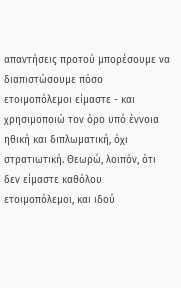απαντήσεις προτού μπορέσουμε να διαπιστώσουμε πόσο ετοιμοπόλεμοι είμαστε - και χρησιμοποιώ τον όρο υπό έννοια ηθική και διπλωματική, όχι στρατιωτική. Θεωρώ, λοιπόν, ότι δεν είμαστε καθόλου ετοιμοπόλεμοι, και ιδού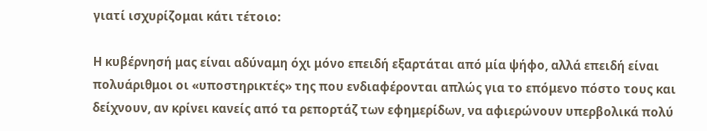γιατί ισχυρίζομαι κάτι τέτοιο:

Η κυβέρνησή μας είναι αδύναμη όχι μόνο επειδή εξαρτάται από μία ψήφο, αλλά επειδή είναι πολυάριθμοι οι «υποστηρικτές» της που ενδιαφέρονται απλώς για το επόμενο πόστο τους και δείχνουν, αν κρίνει κανείς από τα ρεπορτάζ των εφημερίδων, να αφιερώνουν υπερβολικά πολύ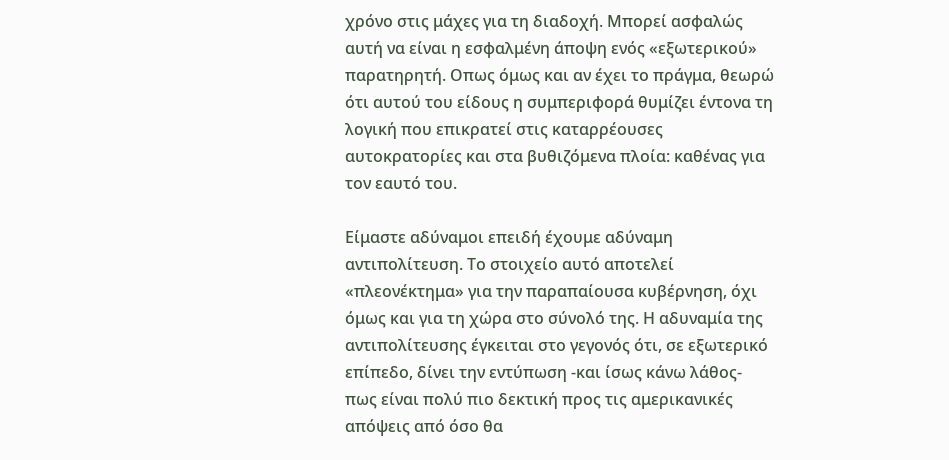χρόνο στις μάχες για τη διαδοχή. Μπορεί ασφαλώς αυτή να είναι η εσφαλμένη άποψη ενός «εξωτερικού» παρατηρητή. Οπως όμως και αν έχει το πράγμα, θεωρώ ότι αυτού του είδους η συμπεριφορά θυμίζει έντονα τη λογική που επικρατεί στις καταρρέουσες αυτοκρατορίες και στα βυθιζόμενα πλοία: καθένας για τον εαυτό του.

Είμαστε αδύναμοι επειδή έχουμε αδύναμη αντιπολίτευση. Το στοιχείο αυτό αποτελεί «πλεονέκτημα» για την παραπαίουσα κυβέρνηση, όχι όμως και για τη χώρα στο σύνολό της. Η αδυναμία της αντιπολίτευσης έγκειται στο γεγονός ότι, σε εξωτερικό επίπεδο, δίνει την εντύπωση -και ίσως κάνω λάθος- πως είναι πολύ πιο δεκτική προς τις αμερικανικές απόψεις από όσο θα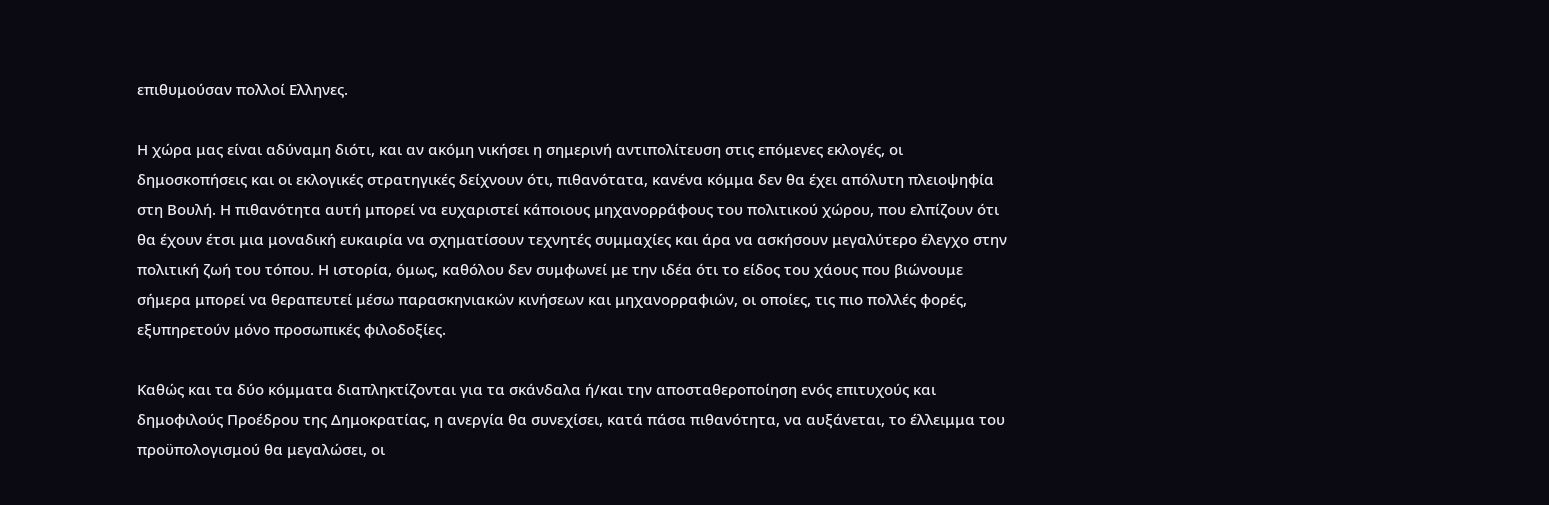επιθυμούσαν πολλοί Ελληνες.

Η χώρα μας είναι αδύναμη διότι, και αν ακόμη νικήσει η σημερινή αντιπολίτευση στις επόμενες εκλογές, οι δημοσκοπήσεις και οι εκλογικές στρατηγικές δείχνουν ότι, πιθανότατα, κανένα κόμμα δεν θα έχει απόλυτη πλειοψηφία στη Βουλή. Η πιθανότητα αυτή μπορεί να ευχαριστεί κάποιους μηχανορράφους του πολιτικού χώρου, που ελπίζουν ότι θα έχουν έτσι μια μοναδική ευκαιρία να σχηματίσουν τεχνητές συμμαχίες και άρα να ασκήσουν μεγαλύτερο έλεγχο στην πολιτική ζωή του τόπου. Η ιστορία, όμως, καθόλου δεν συμφωνεί με την ιδέα ότι το είδος του χάους που βιώνουμε σήμερα μπορεί να θεραπευτεί μέσω παρασκηνιακών κινήσεων και μηχανορραφιών, οι οποίες, τις πιο πολλές φορές, εξυπηρετούν μόνο προσωπικές φιλοδοξίες.

Καθώς και τα δύο κόμματα διαπληκτίζονται για τα σκάνδαλα ή/και την αποσταθεροποίηση ενός επιτυχούς και δημοφιλούς Προέδρου της Δημοκρατίας, η ανεργία θα συνεχίσει, κατά πάσα πιθανότητα, να αυξάνεται, το έλλειμμα του προϋπολογισμού θα μεγαλώσει, οι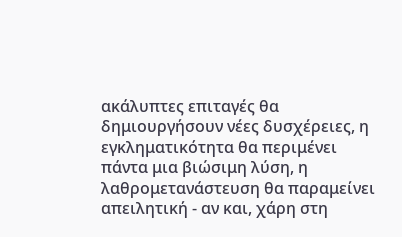ακάλυπτες επιταγές θα δημιουργήσουν νέες δυσχέρειες, η εγκληματικότητα θα περιμένει πάντα μια βιώσιμη λύση, η λαθρομετανάστευση θα παραμείνει απειλητική - αν και, χάρη στη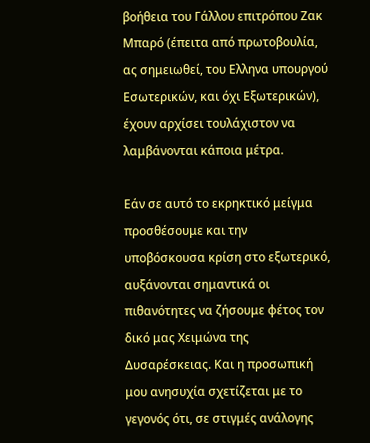βοήθεια του Γάλλου επιτρόπου Ζακ Μπαρό (έπειτα από πρωτοβουλία, ας σημειωθεί, του Ελληνα υπουργού Εσωτερικών, και όχι Εξωτερικών), έχουν αρχίσει τουλάχιστον να λαμβάνονται κάποια μέτρα.

Εάν σε αυτό το εκρηκτικό μείγμα προσθέσουμε και την υποβόσκουσα κρίση στο εξωτερικό, αυξάνονται σημαντικά οι πιθανότητες να ζήσουμε φέτος τον δικό μας Χειμώνα της Δυσαρέσκειας. Και η προσωπική μου ανησυχία σχετίζεται με το γεγονός ότι, σε στιγμές ανάλογης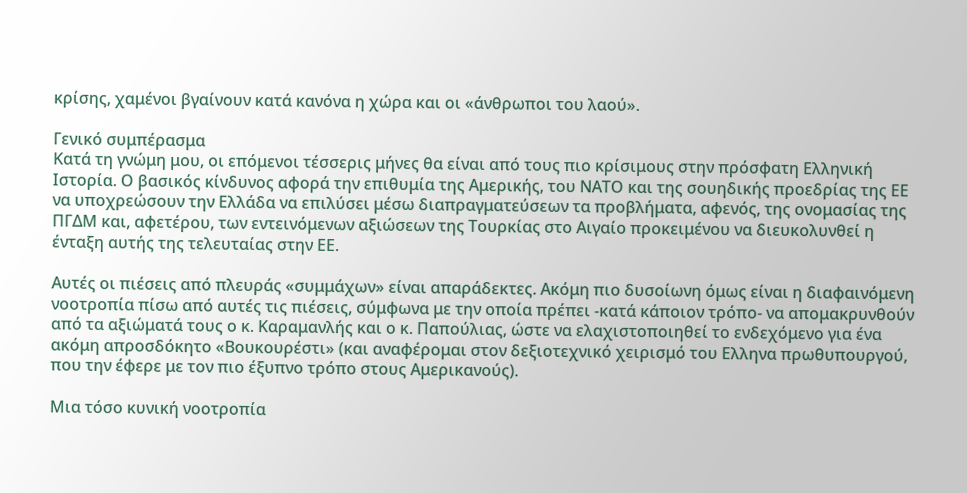κρίσης, χαμένοι βγαίνουν κατά κανόνα η χώρα και οι «άνθρωποι του λαού».

Γενικό συμπέρασμα
Κατά τη γνώμη μου, oι επόμενοι τέσσερις μήνες θα είναι από τους πιο κρίσιμους στην πρόσφατη Ελληνική Ιστορία. Ο βασικός κίνδυνος αφορά την επιθυμία της Αμερικής, του ΝΑΤΟ και της σουηδικής προεδρίας της ΕΕ να υποχρεώσουν την Ελλάδα να επιλύσει μέσω διαπραγματεύσεων τα προβλήματα, αφενός, της ονομασίας της ΠΓΔΜ και, αφετέρου, των εντεινόμενων αξιώσεων της Τουρκίας στο Αιγαίο προκειμένου να διευκολυνθεί η ένταξη αυτής της τελευταίας στην ΕΕ.

Αυτές οι πιέσεις από πλευράς «συμμάχων» είναι απαράδεκτες. Ακόμη πιο δυσοίωνη όμως είναι η διαφαινόμενη νοοτροπία πίσω από αυτές τις πιέσεις, σύμφωνα με την οποία πρέπει -κατά κάποιον τρόπο- να απομακρυνθούν από τα αξιώματά τους ο κ. Καραμανλής και ο κ. Παπούλιας, ώστε να ελαχιστοποιηθεί το ενδεχόμενο για ένα ακόμη απροσδόκητο «Βουκουρέστι» (και αναφέρομαι στον δεξιοτεχνικό χειρισμό του Ελληνα πρωθυπουργού, που την έφερε με τον πιο έξυπνο τρόπο στους Αμερικανούς).

Μια τόσο κυνική νοοτροπία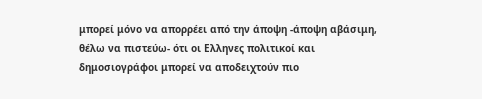μπορεί μόνο να απορρέει από την άποψη -άποψη αβάσιμη, θέλω να πιστεύω- ότι οι Ελληνες πολιτικοί και δημοσιογράφοι μπορεί να αποδειχτούν πιο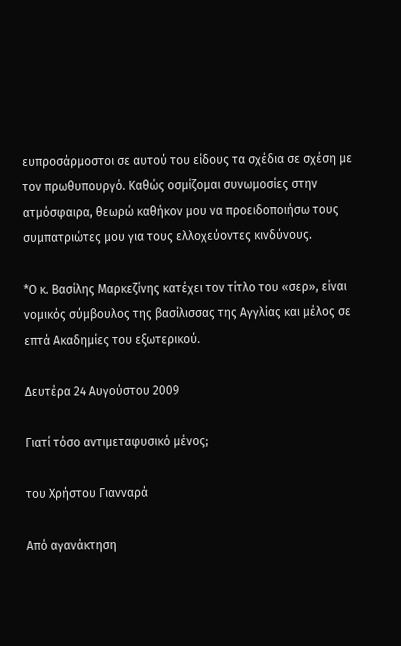ευπροσάρμοστοι σε αυτού του είδους τα σχέδια σε σχέση με τον πρωθυπουργό. Καθώς οσμίζομαι συνωμοσίες στην ατμόσφαιρα, θεωρώ καθήκον μου να προειδοποιήσω τους συμπατριώτες μου για τους ελλοχεύοντες κινδύνους.

*Ο κ. Βασίλης Μαρκεζίνης κατέχει τον τίτλο του «σερ», είναι νομικός σύμβουλος της βασίλισσας της Αγγλίας και μέλος σε επτά Ακαδημίες του εξωτερικού.

Δευτέρα 24 Αυγούστου 2009

Γιατί τόσο αντιμεταφυσικό μένος;

του Χρήστου Γιανναρά

Από αγανάκτηση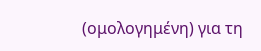(ομολογημένη) για τη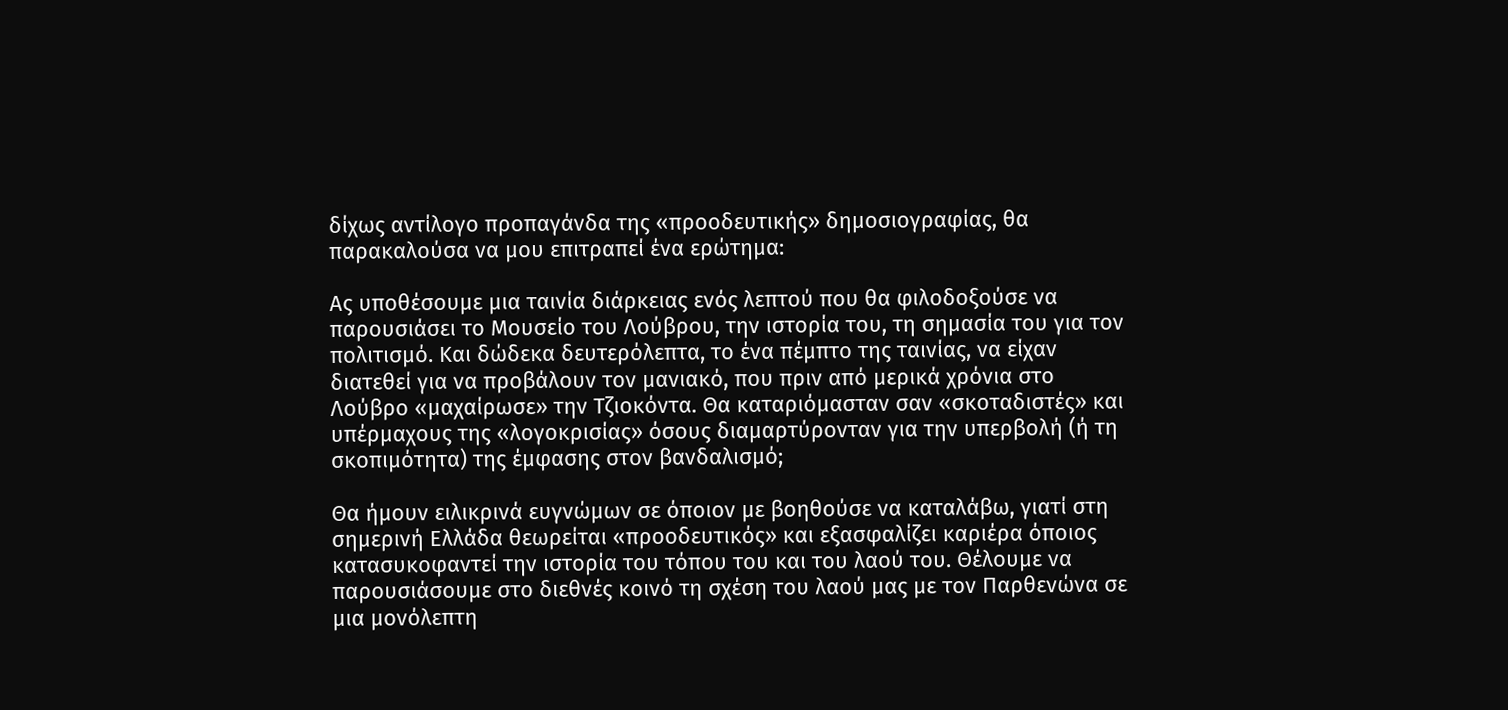δίχως αντίλογο προπαγάνδα της «προοδευτικής» δημοσιογραφίας, θα παρακαλούσα να μου επιτραπεί ένα ερώτημα:

Ας υποθέσουμε μια ταινία διάρκειας ενός λεπτού που θα φιλοδοξούσε να παρουσιάσει το Μουσείο του Λούβρου, την ιστορία του, τη σημασία του για τον πολιτισμό. Και δώδεκα δευτερόλεπτα, το ένα πέμπτο της ταινίας, να είχαν διατεθεί για να προβάλουν τον μανιακό, που πριν από μερικά χρόνια στο Λούβρο «μαχαίρωσε» την Τζιοκόντα. Θα καταριόμασταν σαν «σκοταδιστές» και υπέρμαχους της «λογοκρισίας» όσους διαμαρτύρονταν για την υπερβολή (ή τη σκοπιμότητα) της έμφασης στον βανδαλισμό;

Θα ήμουν ειλικρινά ευγνώμων σε όποιον με βοηθούσε να καταλάβω, γιατί στη σημερινή Ελλάδα θεωρείται «προοδευτικός» και εξασφαλίζει καριέρα όποιος κατασυκοφαντεί την ιστορία του τόπου του και του λαού του. Θέλουμε να παρουσιάσουμε στο διεθνές κοινό τη σχέση του λαού μας με τον Παρθενώνα σε μια μονόλεπτη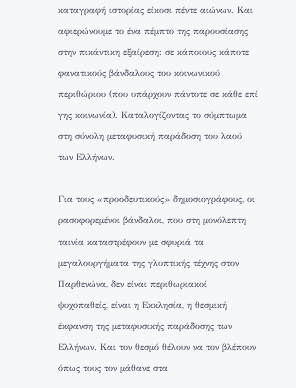καταγραφή ιστορίας είκοσι πέντε αιώνων. Και αφιερώνουμε το ένα πέμπτο της παρουσίασης στην πικάντικη εξαίρεση: σε κάποιους κάποτε φανατικούς βάνδαλους του κοινωνικού περιθώριου (που υπάρχουν πάντοτε σε κάθε επί γης κοινωνία). Καταλογίζοντας το σύμπτωμα στη σύνολη μεταφυσική παράδοση του λαού των Ελλήνων.

Για τους «προοδευτικούς» δημοσιογράφους, οι ρασοφορεμένοι βάνδαλοι, που στη μονόλεπτη ταινία καταστρέφουν με σφυριά τα μεγαλουργήματα της γλυπτικής τέχνης στον Παρθενώνα, δεν είναι περιθωριακοί ψυχοπαθείς, είναι η Εκκλησία, η θεσμική έκφανση της μεταφυσικής παράδοσης των Ελλήνων. Και τον θεσμό θέλουν να τον βλέπουν όπως τους τον μάθανε στα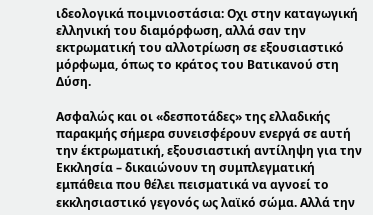ιδεολογικά ποιμνιοστάσια: Οχι στην καταγωγική ελληνική του διαμόρφωση, αλλά σαν την εκτρωματική του αλλοτρίωση σε εξουσιαστικό μόρφωμα, όπως το κράτος του Βατικανού στη Δύση.

Ασφαλώς και οι «δεσποτάδες» της ελλαδικής παρακμής σήμερα συνεισφέρουν ενεργά σε αυτή την έκτρωματική, εξουσιαστική αντίληψη για την Εκκλησία – δικαιώνουν τη συμπλεγματική εμπάθεια που θέλει πεισματικά να αγνοεί το εκκλησιαστικό γεγονός ως λαϊκό σώμα. Αλλά την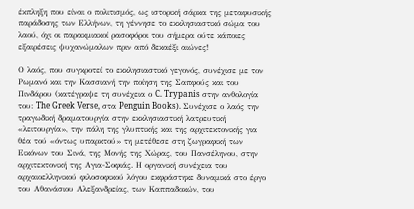έκπληξη που είναι ο πολιτισμός, ως ιστορική σάρκα της μεταφυσικής παράδοσης των Ελλήνων, τη γέννησε το εκκλησιαστικό σώμα του λαού, όχι οι παρακμιακοί ρασοφόροι του σήμερα ούτε κάποιες εξαιρέσεις ψυχανώμαλων πριν από δεκαέξι αιώνες!

Ο λαός, που συγκροτεί το εκκλησιαστικό γεγονός, συνέχισε με τον Ρωμανό και την Κασσιανή την ποίηση της Σαπφούς και του Πινδάρου (κατέγραψε τη συνέχεια ο C. Trypanis στην ανθολογία του: The Greek Verse, στα Penguin Books). Συνέχισε ο λαός την τραγωδική δραματουργία στην εκκλησιαστική λατρευτική «λειτουργία», την πάλη της γλυπτικής και της αρχιτεκτονικής για θέα τού «όντως υπαρκτού» τη μετέθεσε στη ζωγραφική των Εικόνων του Σινά, της Μονής της Χώρας, του Πανσέληνου, στην αρχιτεκτονική της Αγια-Σοφιάς. Η οργανική συνέχεια του αρχαιοελληνικού φιλοσοφικού λόγου εκφράστηκε δυναμικά στο έργο του Αθανάσιου Αλεξανδρείας, των Καππαδοκών, του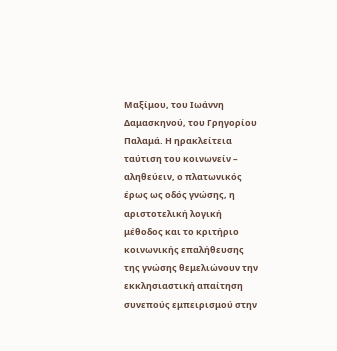Μαξίμου, του Ιωάννη Δαμασκηνού, του Γρηγορίου Παλαμά. Η ηρακλείτεια ταύτιση του κοινωνείν – αληθεύειν, ο πλατωνικός έρως ως οδός γνώσης, η αριστοτελική λογική μέθοδος και το κριτήριο κοινωνικής επαλήθευσης της γνώσης θεμελιώνουν την εκκλησιαστική απαίτηση συνεπούς εμπειρισμού στην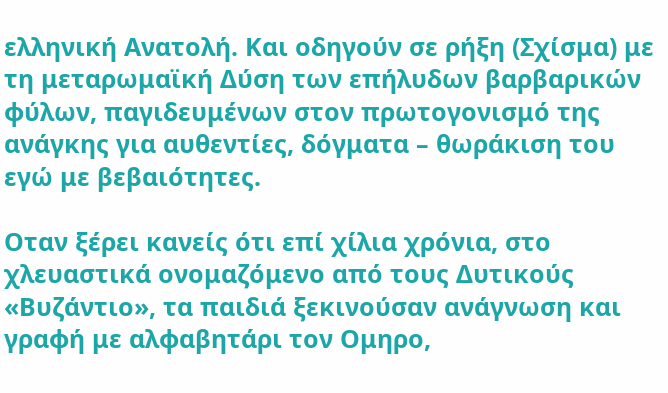ελληνική Ανατολή. Και οδηγούν σε ρήξη (Σχίσμα) με τη μεταρωμαϊκή Δύση των επήλυδων βαρβαρικών φύλων, παγιδευμένων στον πρωτογονισμό της ανάγκης για αυθεντίες, δόγματα – θωράκιση του εγώ με βεβαιότητες.

Οταν ξέρει κανείς ότι επί χίλια χρόνια, στο χλευαστικά ονομαζόμενο από τους Δυτικούς «Βυζάντιο», τα παιδιά ξεκινούσαν ανάγνωση και γραφή με αλφαβητάρι τον Ομηρο,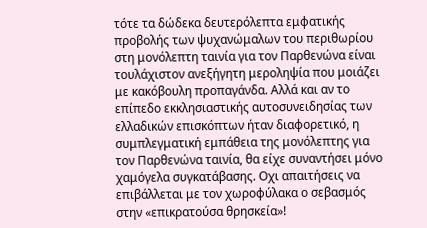τότε τα δώδεκα δευτερόλεπτα εμφατικής προβολής των ψυχανώμαλων του περιθωρίου στη μονόλεπτη ταινία για τον Παρθενώνα είναι τουλάχιστον ανεξήγητη μεροληψία που μοιάζει με κακόβουλη προπαγάνδα. Αλλά και αν το επίπεδο εκκλησιαστικής αυτοσυνειδησίας των ελλαδικών επισκόπτων ήταν διαφορετικό, η συμπλεγματική εμπάθεια της μονόλεπτης για τον Παρθενώνα ταινία, θα είχε συναντήσει μόνο χαμόγελα συγκατάβασης. Οχι απαιτήσεις να επιβάλλεται με τον χωροφύλακα ο σεβασμός στην «επικρατούσα θρησκεία»!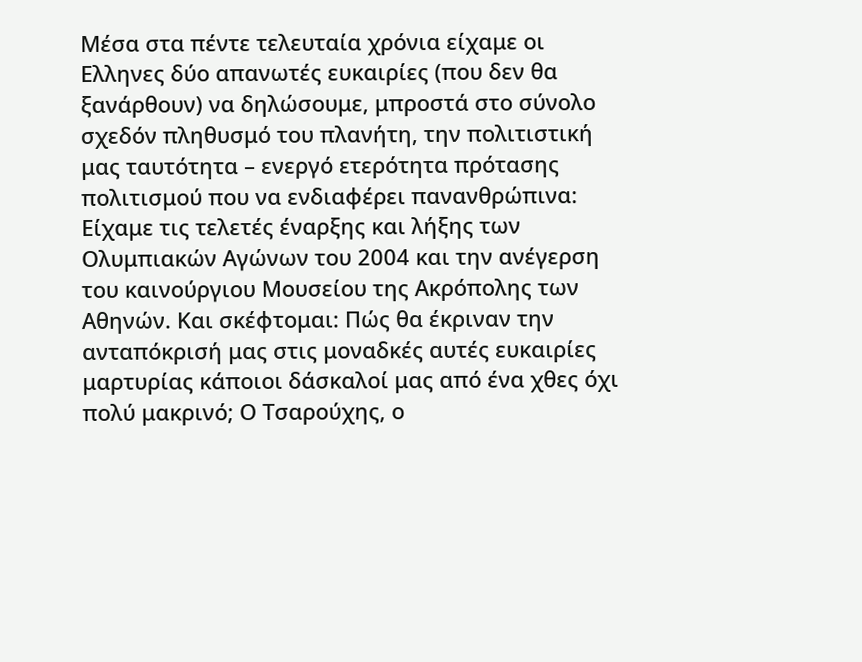Μέσα στα πέντε τελευταία χρόνια είχαμε οι Ελληνες δύο απανωτές ευκαιρίες (που δεν θα ξανάρθουν) να δηλώσουμε, μπροστά στο σύνολο σχεδόν πληθυσμό του πλανήτη, την πολιτιστική μας ταυτότητα – ενεργό ετερότητα πρότασης πολιτισμού που να ενδιαφέρει πανανθρώπινα: Είχαμε τις τελετές έναρξης και λήξης των Ολυμπιακών Αγώνων του 2004 και την ανέγερση του καινούργιου Μουσείου της Ακρόπολης των Αθηνών. Και σκέφτομαι: Πώς θα έκριναν την ανταπόκρισή μας στις μοναδκές αυτές ευκαιρίες μαρτυρίας κάποιοι δάσκαλοί μας από ένα χθες όχι πολύ μακρινό; Ο Τσαρούχης, ο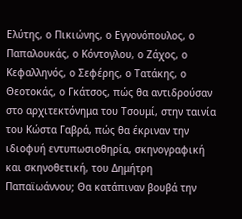Ελύτης, ο Πικιώνης, ο Εγγονόπουλος, ο Παπαλουκάς, ο Κόντογλου, ο Ζάχος, ο Κεφαλληνός, ο Σεφέρης, ο Τατάκης, ο Θεοτοκάς, ο Γκάτσος, πώς θα αντιδρούσαν στο αρχιτεκτόνημα του Τσουμί, στην ταινία του Κώστα Γαβρά, πώς θα έκριναν την ιδιοφυή εντυπωσιοθηρία, σκηνογραφική και σκηνοθετική, του Δημήτρη Παπαϊωάννου; Θα κατάπιναν βουβά την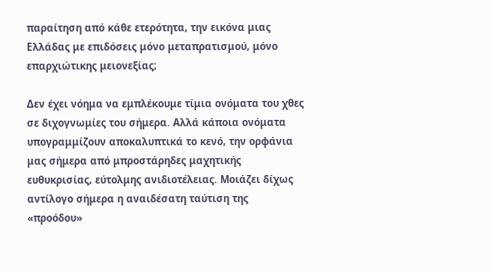παραίτηση από κάθε ετερότητα, την εικόνα μιας Ελλάδας με επιδόσεις μόνο μεταπρατισμού, μόνο επαρχιώτικης μειονεξίας;

Δεν έχει νόημα να εμπλέκουμε τίμια ονόματα του χθες σε διχογνωμίες του σήμερα. Αλλά κάποια ονόματα υπογραμμίζουν αποκαλυπτικά το κενό, την ορφάνια μας σήμερα από μπροστάρηδες μαχητικής ευθυκρισίας, εύτολμης ανιδιοτέλειας. Μοιάζει δίχως αντίλογο σήμερα η αναιδέσατη ταύτιση της «προόδου»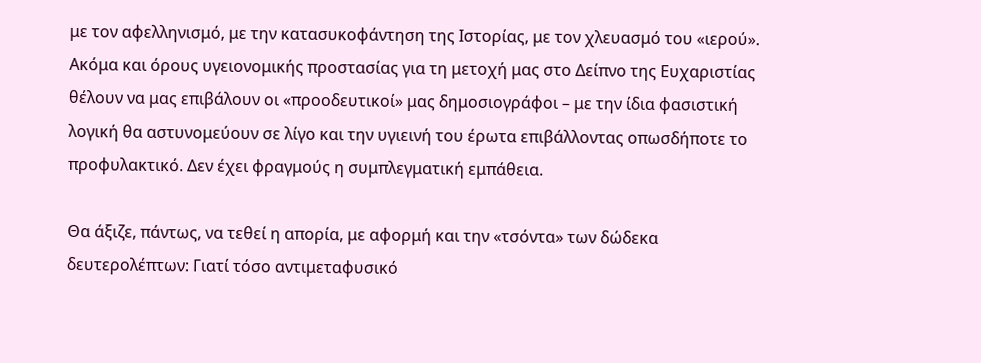με τον αφελληνισμό, με την κατασυκοφάντηση της Ιστορίας, με τον χλευασμό του «ιερού». Ακόμα και όρους υγειονομικής προστασίας για τη μετοχή μας στο Δείπνο της Ευχαριστίας θέλουν να μας επιβάλουν οι «προοδευτικοί» μας δημοσιογράφοι – με την ίδια φασιστική λογική θα αστυνομεύουν σε λίγο και την υγιεινή του έρωτα επιβάλλοντας οπωσδήποτε το προφυλακτικό. Δεν έχει φραγμούς η συμπλεγματική εμπάθεια.

Θα άξιζε, πάντως, να τεθεί η απορία, με αφορμή και την «τσόντα» των δώδεκα δευτερολέπτων: Γιατί τόσο αντιμεταφυσικό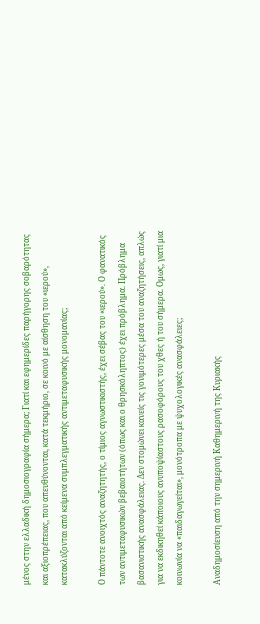μένος στην ελλαδική δημοσιογραφία σήμερα; Γιατί και εφημερίδες παρήγορης σοβαρότητας και αξιοπρέπειας, που απευθύνονται, κατά τεκμήριο, σε κοινό με αίσθηση του «ιερού», κατακλύζονται από κείμενα συμπλεγματικής αντιμεταφυσικής μονομανίας;

Ο πάντοτε ανοιχτός αναζητητής, ο τίμιος αγνωστικιστής, έχει σέβας του «ιερού». Ο φανατικός των αντιμεταφυσικών βεβαιοτήτων (όπως και ο θρησκόληπτος) έχει πρόβλημα. Πρόβλημα βασανιστικής ανασφάλειας. Δεν στομώνει κανείς τις γονιμότερες μέσα του αναζητήσεις, απλώς για να εκδικηθεί κάποιους ανυποψίαστους ρασοφόρους του χθες ή του σήμερα. Ομως, γιατί μια κοινωνία να «παιδαγωγείται», μονότροπα με ψυχολογικές ανασφάλειες;

Αναδημοσίευση από την σημερινή Καθημερινή της Κυριακής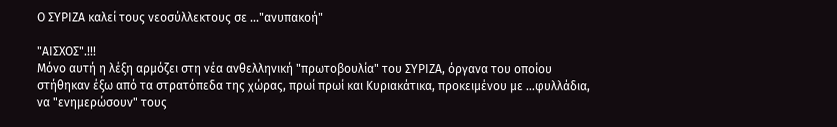Ο ΣΥΡΙΖΑ καλεί τους νεοσύλλεκτους σε ..."ανυπακοή"

"ΑΙΣΧΟΣ".!!!
Μόνο αυτή η λέξη αρμόζει στη νέα ανθελληνική "πρωτοβουλία" του ΣΥΡΙΖΑ, όργανα του οποίου στήθηκαν έξω από τα στρατόπεδα της χώρας, πρωί πρωί και Κυριακάτικα, προκειμένου με ...φυλλάδια, να "ενημερώσουν" τους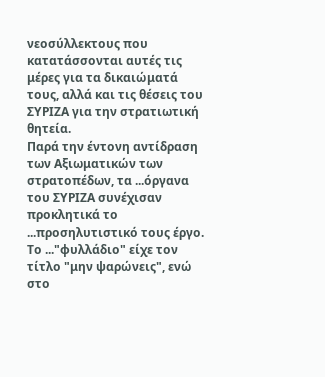νεοσύλλεκτους που κατατάσσονται αυτές τις μέρες για τα δικαιώματά τους, αλλά και τις θέσεις του ΣΥΡΙΖΑ για την στρατιωτική θητεία.
Παρά την έντονη αντίδραση των Αξιωματικών των στρατοπέδων, τα ...όργανα του ΣΥΡΙΖΑ συνέχισαν προκλητικά το ...προσηλυτιστικό τους έργο.
Το ..."φυλλάδιο" είχε τον τίτλο "μην ψαρώνεις", ενώ στο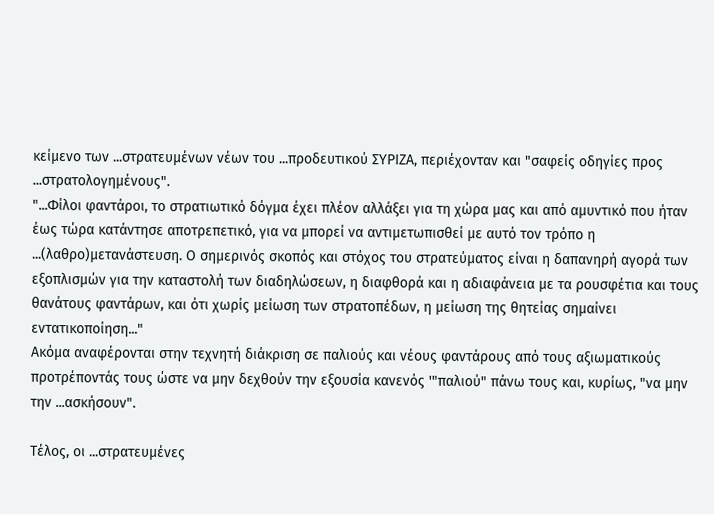κείμενο των ...στρατευμένων νέων του ...προδευτικού ΣΥΡΙΖΑ, περιέχονταν και "σαφείς οδηγίες προς ...στρατολογημένους".
"...Φίλοι φαντάροι, το στρατιωτικό δόγμα έχει πλέον αλλάξει για τη χώρα μας και από αμυντικό που ήταν έως τώρα κατάντησε αποτρεπετικό, για να μπορεί να αντιμετωπισθεί με αυτό τον τρόπο η ...(λαθρο)μετανάστευση. Ο σημερινός σκοπός και στόχος του στρατεύματος είναι η δαπανηρή αγορά των εξοπλισμών για την καταστολή των διαδηλώσεων, η διαφθορά και η αδιαφάνεια με τα ρουσφέτια και τους θανάτους φαντάρων, και ότι χωρίς μείωση των στρατοπέδων, η μείωση της θητείας σημαίνει εντατικοποίηση..."
Ακόμα αναφέρονται στην τεχνητή διάκριση σε παλιούς και νέους φαντάρους από τους αξιωματικούς προτρέποντάς τους ώστε να μην δεχθούν την εξουσία κανενός '"παλιού" πάνω τους και, κυρίως, "να μην την ...ασκήσουν".

Τέλος, οι ...στρατευμένες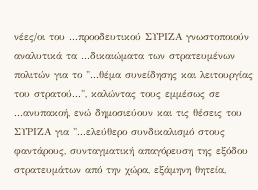νέες/οι του ...προοδευτικού ΣΥΡΙΖΑ γνωστοποιούν αναλυτικά τα ...δικαιώματα των στρατευμένων πολιτών για το "...θέμα συνείδησης και λειτουργίας του στρατού...", καλώντας τους εμμέσως σε ...ανυπακοή, ενώ δημοσιεύουν και τις θέσεις του ΣΥΡΙΖΑ για "...ελεύθερο συνδικαλισμό στους φαντάρους, συνταγματική απαγόρευση της εξόδου στρατευμάτων από την χώρα, εξάμηνη θητεία,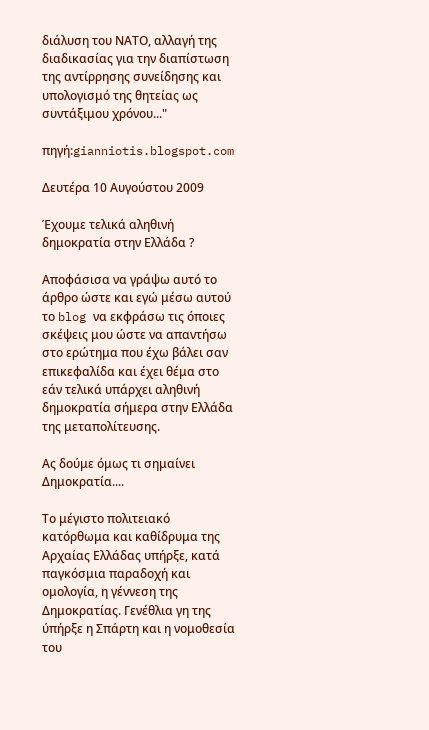διάλυση του ΝΑΤΟ, αλλαγή της διαδικασίας για την διαπίστωση της αντίρρησης συνείδησης και υπολογισμό της θητείας ως συντάξιμου χρόνου..."

πηγή:gianniotis.blogspot.com

Δευτέρα 10 Αυγούστου 2009

Έχουμε τελικά αληθινή δημοκρατία στην Ελλάδα ?

Αποφάσισα να γράψω αυτό το άρθρο ώστε και εγώ μέσω αυτού το blog να εκφράσω τις όποιες σκέψεις μου ώστε να απαντήσω στο ερώτημα που έχω βάλει σαν επικεφαλίδα και έχει θέμα στο εάν τελικά υπάρχει αληθινή δημοκρατία σήμερα στην Ελλάδα της μεταπολίτευσης.

Ας δούμε όμως τι σημαίνει Δημοκρατία....

Το μέγιστο πολιτειακό κατόρθωμα και καθίδρυμα της Αρχαίας Ελλάδας υπήρξε, κατά παγκόσμια παραδοχή και ομολογία, η γέννεση της Δημοκρατίας. Γενέθλια γη της ύπήρξε η Σπάρτη και η νομοθεσία του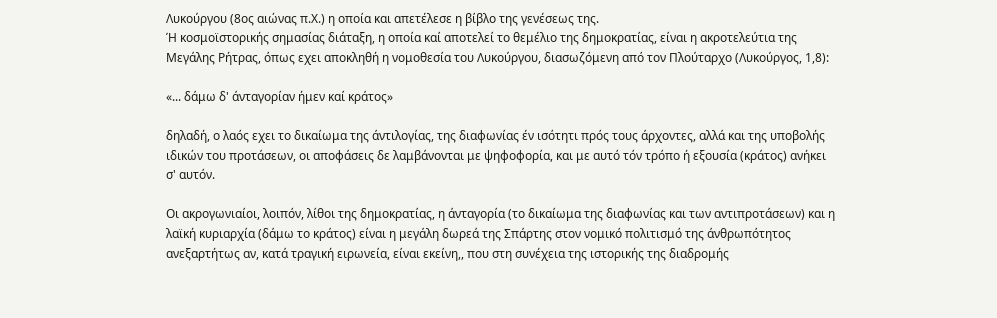Λυκούργου (8ος αιώνας π.Χ.) η οποία και απετέλεσε η βίβλο της γενέσεως της.
Ή κοσμοϊστορικής σημασίας διάταξη, η οποία καί αποτελεί το θεμέλιο της δημοκρατίας, είναι η ακροτελεύτια της Μεγάλης Ρήτρας, όπως εχει αποκληθή η νομοθεσία του Λυκούργου, διασωζόμενη από τον Πλούταρχο (Λυκούργος, 1,8):

«... δάμω δ' άνταγορίαν ήμεν καί κράτος»

δηλαδή, ο λαός εχει το δικαίωμα της άντιλογίας, της διαφωνίας έν ισότητι πρός τους άρχοντες, αλλά και της υποβολής ιδικών του προτάσεων, οι αποφάσεις δε λαμβάνονται με ψηφοφορία, και με αυτό τόν τρόπο ή εξουσία (κράτος) ανήκει σ' αυτόν.

Οι ακρογωνιαίοι, λοιπόν, λίθοι της δημοκρατίας, η άνταγορία (το δικαίωμα της διαφωνίας και των αντιπροτάσεων) και η λαϊκή κυριαρχία (δάμω το κράτος) είναι η μεγάλη δωρεά της Σπάρτης στον νομικό πολιτισμό της άνθρωπότητος ανεξαρτήτως αν, κατά τραγική ειρωνεία, είναι εκείνη,, που στη συνέχεια της ιστορικής της διαδρομής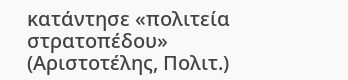κατάντησε «πολιτεία στρατοπέδου» (Αριστοτέλης, Πολιτ.)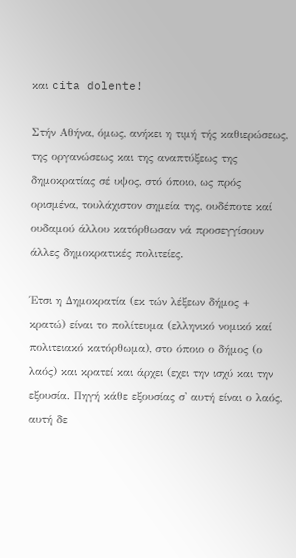και cita dolente!

Στήν Αθήνα, όμως, ανήκει η τιμή τής καθιερώσεως, της οργανώσεως και της αναπτύξεως της δημοκρατίας σέ υψος, στό όποιο, ως πρός ορισμένα, τουλάχιστον σημεία της, ουδέποτε καί ουδαμού άλλου κατόρθωσαν νά προσεγγίσουν άλλες δημοκρατικές πολιτείες.

Έτσι η Δημοκρατία (εκ τών λέξεων δήμος + κρατώ) είναι το πολίτευμα (ελληνικό νομικό καί πολιτειακό κατόρθωμα), στο όποιο ο δήμος (ο λαός) και κρατεί και άρχει (εχει την ισχύ και την εξουσία. Πηγή κάθε εξουσίας σ' αυτή είναι ο λαός, αυτή δε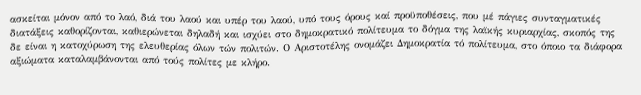ασκείται μόνον από το λαό, διά του λαού και υπέρ του λαού, υπό τους όρους καί προϋποθέσεις, που μέ πάγιες συνταγματικές διατάξεις καθορίζονται, καθιερώνεται δηλαδή και ισχύει στο δημοκρατικό πολίτευμα το δόγμα της λαϊκής κυριαρχίας, σκοπός της δε είναι η κατοχύρωση της ελευθερίας όλων τών πολιτών. Ο Αριστοτέλης ονομάζει Δημοκρατία τό πολίτευμα, στο όποιο τα διάφορα αξιώματα καταλαμβάνονται από τούς πολίτες με κλήρο.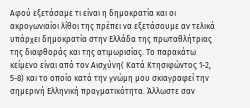Αφού εξετάσαμε τι είναι η δημοκρατία και οι ακρογωνιαίοι λίθοι της πρέπει να εξετάσουμε αν τελικά υπάρχει δημοκρατία στην Ελλάδα της πρωταθλήτριας της διαφθοράς και της ατιμωρισίας. Το παρακάτω κείμενο είναι από τον Αισχύνη( Κατά Κτησιφώντος 1-2, 5-8) και το οποίο κατά την γνώμη μου σκιαγραφεί την σημερινή Ελληνική πραγματικότητα. Άλλωστε σαν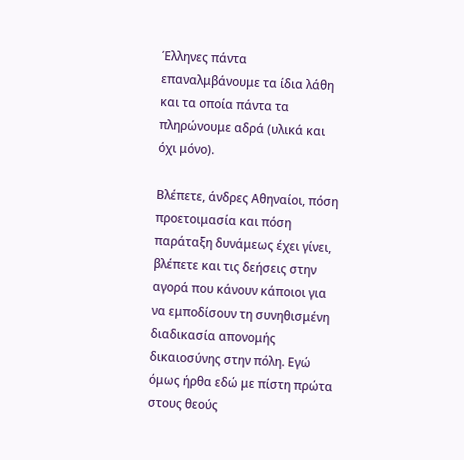Έλληνες πάντα επαναλμβάνουμε τα ίδια λάθη και τα οποία πάντα τα πληρώνουμε αδρά (υλικά και όχι μόνο).

Βλέπετε, άνδρες Αθηναίοι, πόση προετοιμασία και πόση παράταξη δυνάμεως έχει γίνει, βλέπετε και τις δεήσεις στην αγορά που κάνουν κάποιοι για να εμποδίσουν τη συνηθισμένη διαδικασία απονομής δικαιοσύνης στην πόλη. Εγώ όμως ήρθα εδώ με πίστη πρώτα στους θεούς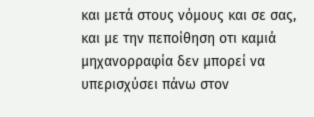και μετά στους νόμους και σε σας, και με την πεποίθηση οτι καμιά μηχανορραφία δεν μπορεί να υπερισχύσει πάνω στον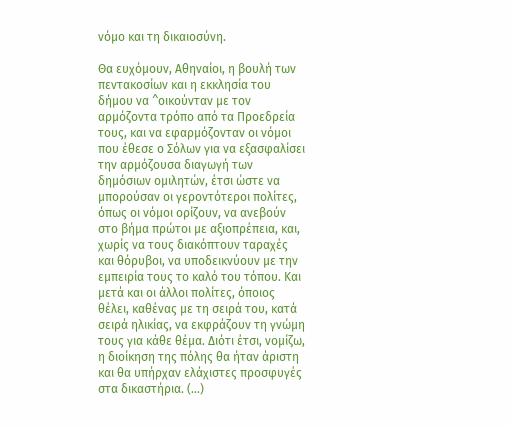νόμο και τη δικαιοσύνη.

Θα ευχόμουν, Αθηναίοι, η βουλή των πεντακοσίων και η εκκλησία του δήμου να ^οικούνταν με τον αρμόζοντα τρόπο από τα Προεδρεία τους, και να εφαρμόζονταν οι νόμοι που έθεσε ο Σόλων για να εξασφαλίσει την αρμόζουσα διαγωγή των δημόσιων ομιλητών, έτσι ώστε να μπορούσαν οι γεροντότεροι πολίτες, όπως οι νόμοι ορίζουν, να ανεβούν στο βήμα πρώτοι με αξιοπρέπεια, και, χωρίς να τους διακόπτουν ταραχές και θόρυβοι, να υποδεικνύουν με την εμπειρία τους το καλό του τόπου. Και μετά και οι άλλοι πολίτες, όποιος θέλει, καθένας με τη σειρά του, κατά σειρά ηλικίας, να εκφράζουν τη γνώμη τους για κάθε θέμα. Διότι έτσι, νομίζω, η διοίκηση της πόλης θα ήταν άριστη και θα υπήρχαν ελάχιστες προσφυγές στα δικαστήρια. (...)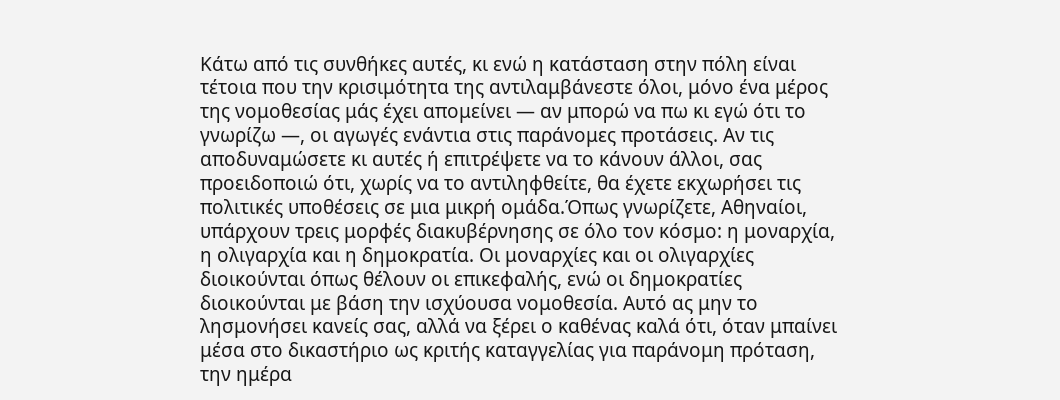Κάτω από τις συνθήκες αυτές, κι ενώ η κατάσταση στην πόλη είναι τέτοια που την κρισιμότητα της αντιλαμβάνεστε όλοι, μόνο ένα μέρος της νομοθεσίας μάς έχει απομείνει — αν μπορώ να πω κι εγώ ότι το γνωρίζω —, οι αγωγές ενάντια στις παράνομες προτάσεις. Αν τις αποδυναμώσετε κι αυτές ή επιτρέψετε να το κάνουν άλλοι, σας προειδοποιώ ότι, χωρίς να το αντιληφθείτε, θα έχετε εκχωρήσει τις πολιτικές υποθέσεις σε μια μικρή ομάδα.Όπως γνωρίζετε, Αθηναίοι, υπάρχουν τρεις μορφές διακυβέρνησης σε όλο τον κόσμο: η μοναρχία, η ολιγαρχία και η δημοκρατία. Οι μοναρχίες και οι ολιγαρχίες διοικούνται όπως θέλουν οι επικεφαλής, ενώ οι δημοκρατίες διοικούνται με βάση την ισχύουσα νομοθεσία. Αυτό ας μην το λησμονήσει κανείς σας, αλλά να ξέρει ο καθένας καλά ότι, όταν μπαίνει μέσα στο δικαστήριο ως κριτής καταγγελίας για παράνομη πρόταση, την ημέρα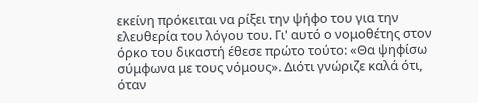εκείνη πρόκειται να ρίξει την ψήφο του για την ελευθερία του λόγου του. Γι' αυτό ο νομοθέτης στον όρκο του δικαστή έθεσε πρώτο τούτο: «Θα ψηφίσω σύμφωνα με τους νόμους». Διότι γνώριζε καλά ότι, όταν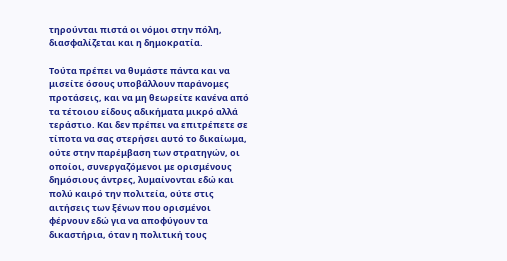τηρούνται πιστά οι νόμοι στην πόλη, διασφαλίζεται και η δημοκρατία.

Τούτα πρέπει να θυμάστε πάντα και να μισείτε όσους υποβάλλουν παράνομες προτάσεις, και να μη θεωρείτε κανένα από τα τέτοιου είδους αδικήματα μικρό αλλά τεράστιο. Και δεν πρέπει να επιτρέπετε σε τίποτα να σας στερήσει αυτό το δικαίωμα, ούτε στην παρέμβαση των στρατηγών, οι οποίοι, συνεργαζόμενοι με ορισμένους δημόσιους άντρες, λυμαίνονται εδώ και πολύ καιρό την πολιτεία, ούτε στις αιτήσεις των ξένων που ορισμένοι φέρνουν εδώ για να αποφύγουν τα δικαστήρια, όταν η πολιτική τους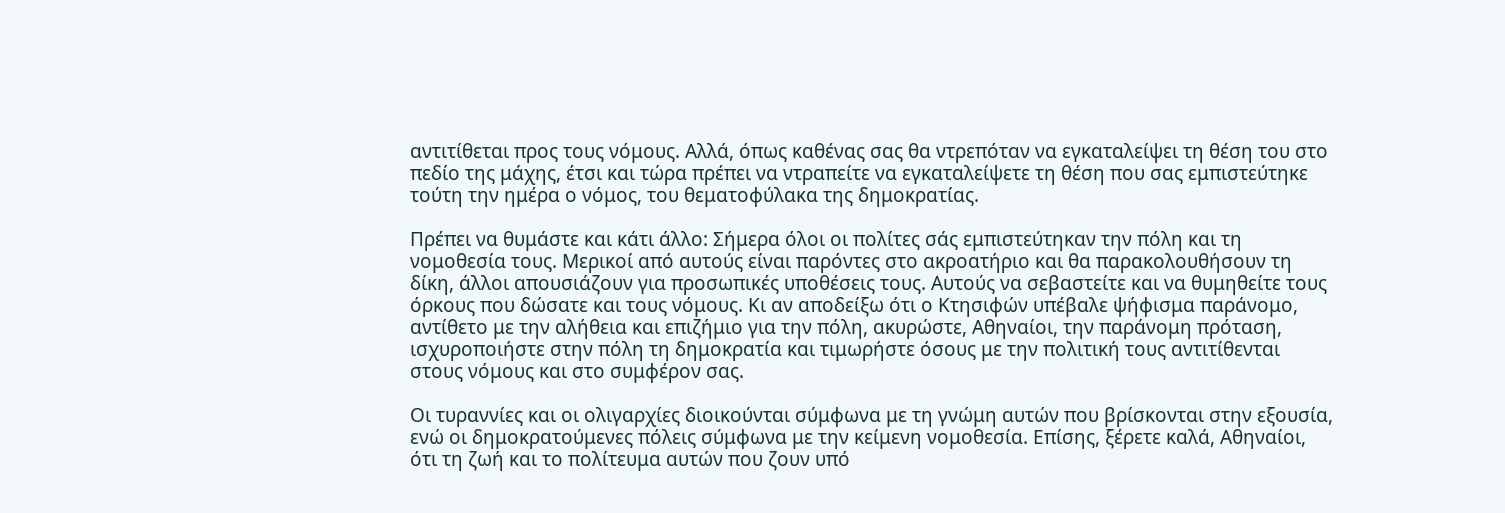αντιτίθεται προς τους νόμους. Αλλά, όπως καθένας σας θα ντρεπόταν να εγκαταλείψει τη θέση του στο πεδίο της μάχης, έτσι και τώρα πρέπει να ντραπείτε να εγκαταλείψετε τη θέση που σας εμπιστεύτηκε τούτη την ημέρα ο νόμος, του θεματοφύλακα της δημοκρατίας.

Πρέπει να θυμάστε και κάτι άλλο: Σήμερα όλοι οι πολίτες σάς εμπιστεύτηκαν την πόλη και τη νομοθεσία τους. Μερικοί από αυτούς είναι παρόντες στο ακροατήριο και θα παρακολουθήσουν τη δίκη, άλλοι απουσιάζουν για προσωπικές υποθέσεις τους. Αυτούς να σεβαστείτε και να θυμηθείτε τους όρκους που δώσατε και τους νόμους. Κι αν αποδείξω ότι ο Κτησιφών υπέβαλε ψήφισμα παράνομο, αντίθετο με την αλήθεια και επιζήμιο για την πόλη, ακυρώστε, Αθηναίοι, την παράνομη πρόταση, ισχυροποιήστε στην πόλη τη δημοκρατία και τιμωρήστε όσους με την πολιτική τους αντιτίθενται στους νόμους και στο συμφέρον σας.

Οι τυραννίες και οι ολιγαρχίες διοικούνται σύμφωνα με τη γνώμη αυτών που βρίσκονται στην εξουσία, ενώ οι δημοκρατούμενες πόλεις σύμφωνα με την κείμενη νομοθεσία. Επίσης, ξέρετε καλά, Αθηναίοι, ότι τη ζωή και το πολίτευμα αυτών που ζουν υπό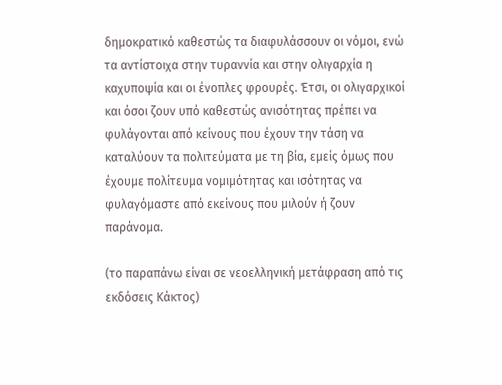δημοκρατικό καθεστώς τα διαφυλάσσουν οι νόμοι, ενώ τα αντίστοιχα στην τυραννία και στην ολιγαρχία η καχυποψία και οι ένοπλες φρουρές. Έτσι, οι ολιγαρχικοί και όσοι ζουν υπό καθεστώς ανισότητας πρέπει να φυλάγονται από κείνους που έχουν την τάση να καταλύουν τα πολιτεύματα με τη βία, εμείς όμως που έχουμε πολίτευμα νομιμότητας και ισότητας να φυλαγόμαστε από εκείνους που μιλούν ή ζουν παράνομα.

(το παραπάνω είναι σε νεοελληνική μετάφραση από τις εκδόσεις Κάκτος)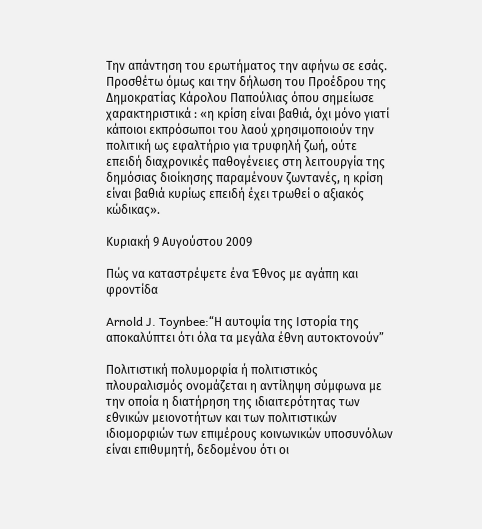Την απάντηση του ερωτήματος την αφήνω σε εσάς. Προσθέτω όμως και την δήλωση του Προέδρου της Δημοκρατίας Κάρολου Παπούλιας όπου σημείωσε χαρακτηριστικά : «η κρίση είναι βαθιά, όχι μόνο γιατί κάποιοι εκπρόσωποι του λαού χρησιμοποιούν την πολιτική ως εφαλτήριο για τρυφηλή ζωή, ούτε επειδή διαχρονικές παθογένειες στη λειτουργία της δημόσιας διοίκησης παραμένουν ζωντανές, η κρίση είναι βαθιά κυρίως επειδή έχει τρωθεί ο αξιακός κώδικας».

Κυριακή 9 Αυγούστου 2009

Πώς να καταστρέψετε ένα Έθνος με αγάπη και φροντίδα

Arnold J. Toynbee:“Η αυτοψία της Ιστορία της αποκαλύπτει ότι όλα τα μεγάλα έθνη αυτοκτονούν”

Πολιτιστική πολυμορφία ή πολιτιστικός πλουραλισμός ονομάζεται η αντίληψη σύμφωνα με την οποία η διατήρηση της ιδιαιτερότητας των εθνικών μειονοτήτων και των πολιτιστικών ιδιομορφιών των επιμέρους κοινωνικών υποσυνόλων είναι επιθυμητή, δεδομένου ότι οι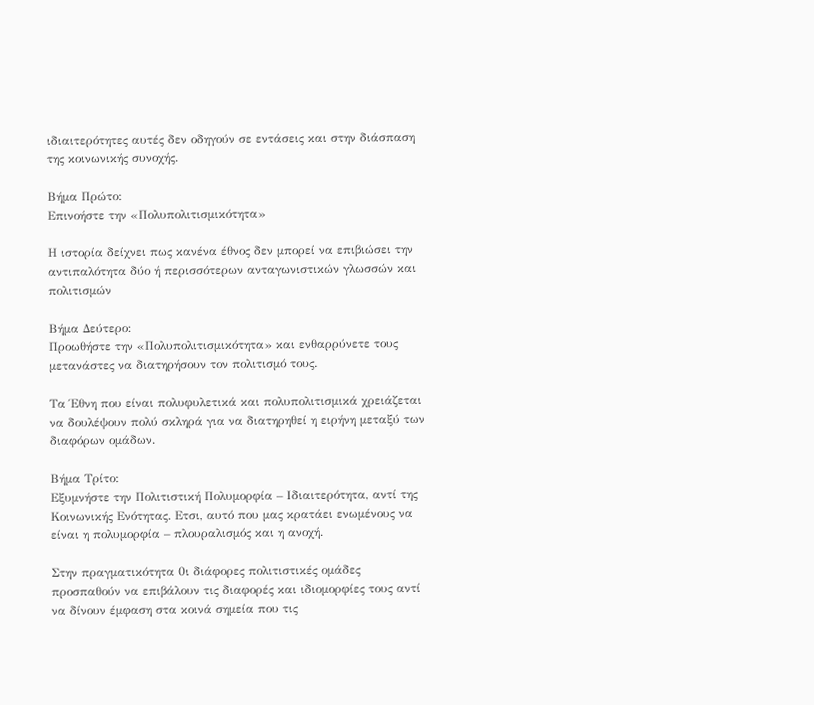ιδιαιτερότητες αυτές δεν οδηγούν σε εντάσεις και στην διάσπαση της κοινωνικής συνοχής.

Βήμα Πρώτο:
Επινοήστε την «Πολυπολιτισμικότητα»

Η ιστορία δείχνει πως κανένα έθνος δεν μπορεί να επιβιώσει την αντιπαλότητα δύο ή περισσότερων ανταγωνιστικών γλωσσών και πολιτισμών

Βήμα Δεύτερο:
Προωθήστε την «Πολυπολιτισμικότητα» και ενθαρρύνετε τους μετανάστες να διατηρήσουν τον πολιτισμό τους.

Τα Έθνη που είναι πολυφυλετικά και πολυπολιτισμικά χρειάζεται να δουλέψουν πολύ σκληρά για να διατηρηθεί η ειρήνη μεταξύ των διαφόρων ομάδων.

Βήμα Τρίτο:
Εξυμνήστε την Πολιτιστική Πολυμορφία – Ιδιαιτερότητα, αντί της Κοινωνικής Ενότητας. Ετσι, αυτό που μας κρατάει ενωμένους να είναι η πολυμορφία – πλουραλισμός και η ανοχή.

Στην πραγματικότητα 0ι διάφορες πολιτιστικές ομάδες προσπαθούν να επιβάλουν τις διαφορές και ιδιομορφίες τους αντί να δίνουν έμφαση στα κοινά σημεία που τις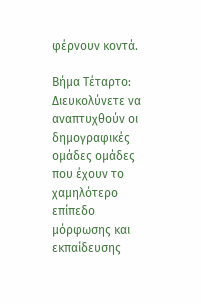φέρνουν κοντά.

Βήμα Τέταρτο:
Διευκολύνετε να αναπτυχθούν οι δημογραφικές ομάδες ομάδες που έχουν το χαμηλότερο επίπεδο μόρφωσης και εκπαίδευσης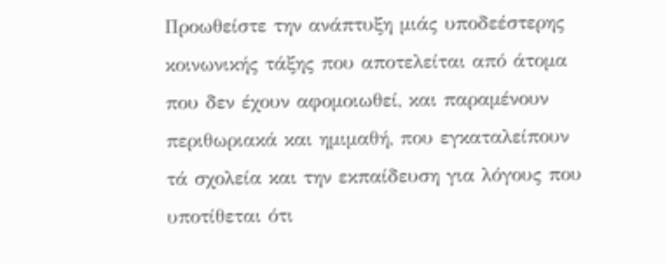Προωθείστε την ανάπτυξη μιάς υποδεέστερης κοινωνικής τάξης που αποτελείται από άτομα που δεν έχουν αφομοιωθεί, και παραμένουν περιθωριακά και ημιμαθή, που εγκαταλείπουν τά σχολεία και την εκπαίδευση για λόγους που υποτίθεται ότι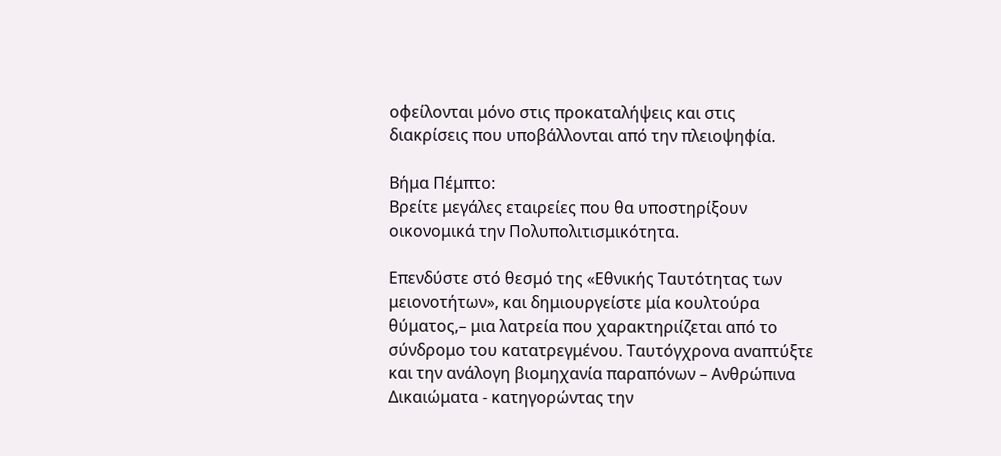οφείλονται μόνο στις προκαταλήψεις και στις διακρίσεις που υποβάλλονται από την πλειοψηφία.

Βήμα Πέμπτο:
Βρείτε μεγάλες εταιρείες που θα υποστηρίξουν οικονομικά την Πολυπολιτισμικότητα.

Επενδύστε στό θεσμό της «Εθνικής Ταυτότητας των μειονοτήτων», και δημιουργείστε μία κουλτούρα θύματος,– μια λατρεία που χαρακτηριίζεται από το σύνδρομο του κατατρεγμένου. Ταυτόγχρονα αναπτύξτε και την ανάλογη βιομηχανία παραπόνων – Ανθρώπινα Δικαιώματα - κατηγορώντας την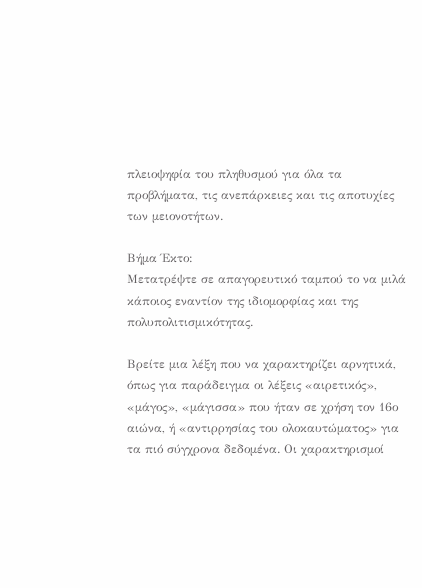πλειοψηφία του πληθυσμού για όλα τα προβλήματα, τις ανεπάρκειες και τις αποτυχίες των μειονοτήτων.

Βήμα Έκτο:
Μετατρέψτε σε απαγορευτικό ταμπού το να μιλά κάποιος εναντίον της ιδιομορφίας και της πολυπολιτισμικότητας.

Βρείτε μια λέξη που να χαρακτηρίζει αρνητικά, όπως για παράδειγμα οι λέξεις «αιρετικός», «μάγος», «μάγισσα» που ήταν σε χρήση τον 16ο αιώνα, ή «αντιρρησίας του ολοκαυτώματος» για τα πιό σύγχρονα δεδομένα. Οι χαρακτηρισμοί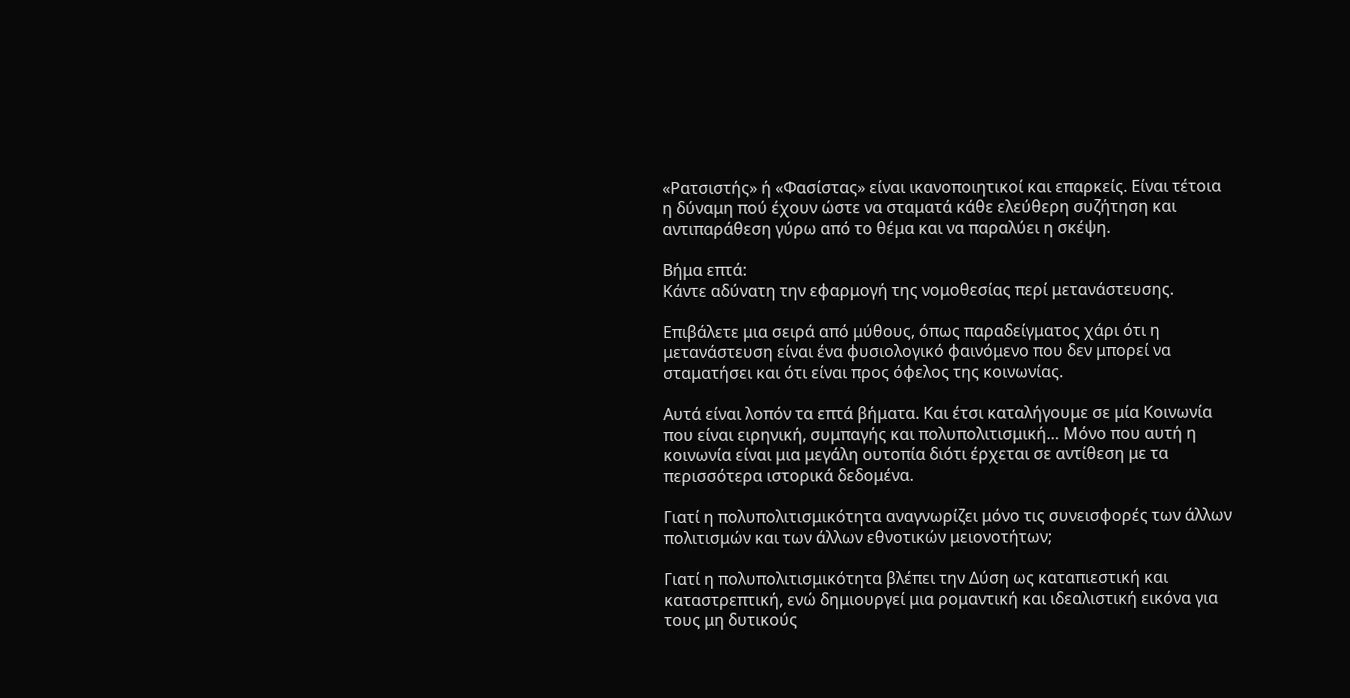«Ρατσιστής» ή «Φασίστας» είναι ικανοποιητικοί και επαρκείς. Είναι τέτοια η δύναμη πού έχουν ώστε να σταματά κάθε ελεύθερη συζήτηση και αντιπαράθεση γύρω από το θέμα και να παραλύει η σκέψη.

Βήμα επτά:
Κάντε αδύνατη την εφαρμογή της νομοθεσίας περί μετανάστευσης.

Επιβάλετε μια σειρά από μύθους, όπως παραδείγματος χάρι ότι η μετανάστευση είναι ένα φυσιολογικό φαινόμενο που δεν μπορεί να σταματήσει και ότι είναι προς όφελος της κοινωνίας.

Αυτά είναι λοπόν τα επτά βήματα. Και έτσι καταλήγουμε σε μία Κοινωνία που είναι ειρηνική, συμπαγής και πολυπολιτισμική… Μόνο που αυτή η κοινωνία είναι μια μεγάλη ουτοπία διότι έρχεται σε αντίθεση με τα περισσότερα ιστορικά δεδομένα.

Γιατί η πολυπολιτισμικότητα αναγνωρίζει μόνο τις συνεισφορές των άλλων πολιτισμών και των άλλων εθνοτικών μειονοτήτων;

Γιατί η πολυπολιτισμικότητα βλέπει την Δύση ως καταπιεστική και καταστρεπτική, ενώ δημιουργεί μια ρομαντική και ιδεαλιστική εικόνα για τους μη δυτικούς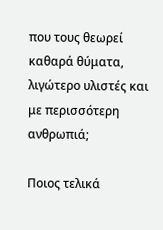που τους θεωρεί καθαρά θύματα, λιγώτερο υλιστές και με περισσότερη ανθρωπιά;

Ποιος τελικά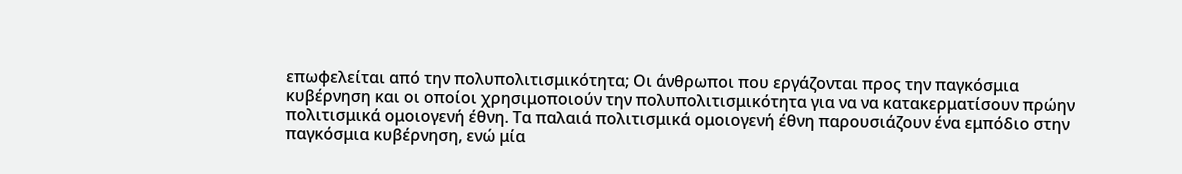επωφελείται από την πολυπολιτισμικότητα; Οι άνθρωποι που εργάζονται προς την παγκόσμια κυβέρνηση και οι οποίοι χρησιμοποιούν την πολυπολιτισμικότητα για να να κατακερματίσουν πρώην πολιτισμικά ομοιογενή έθνη. Τα παλαιά πολιτισμικά ομοιογενή έθνη παρουσιάζουν ένα εμπόδιο στην παγκόσμια κυβέρνηση, ενώ μία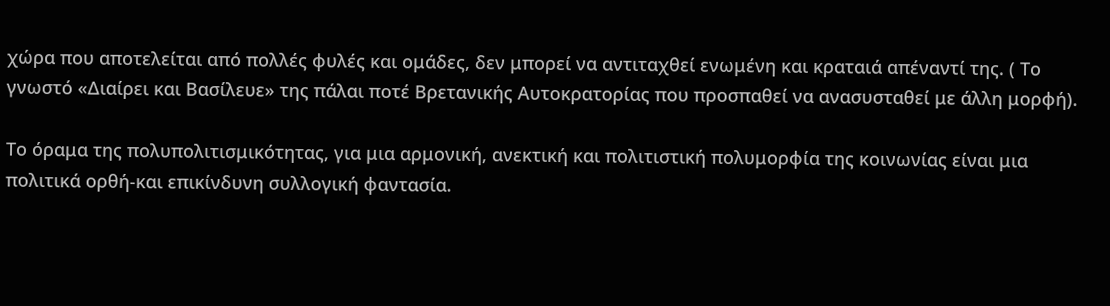χώρα που αποτελείται από πολλές φυλές και ομάδες, δεν μπορεί να αντιταχθεί ενωμένη και κραταιά απέναντί της. ( Το γνωστό «Διαίρει και Βασίλευε» της πάλαι ποτέ Βρετανικής Αυτοκρατορίας που προσπαθεί να ανασυσταθεί με άλλη μορφή).

Το όραμα της πολυπολιτισμικότητας, για μια αρμονική, ανεκτική και πολιτιστική πολυμορφία της κοινωνίας είναι μια πολιτικά ορθή-και επικίνδυνη συλλογική φαντασία.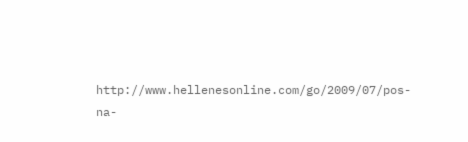http://www.hellenesonline.com/go/2009/07/pos-na-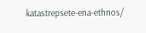katastrepsete-ena-ethnos/